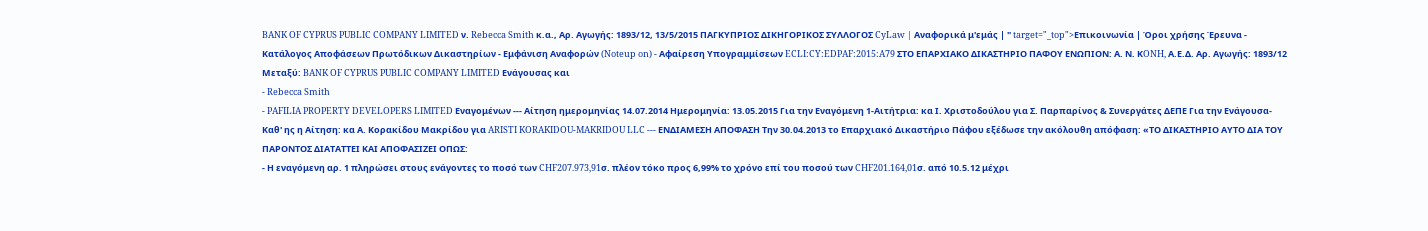BANK OF CYPRUS PUBLIC COMPANY LIMITED ν. Rebecca Smith κ.α., Αρ. Αγωγής: 1893/12, 13/5/2015 ΠΑΓΚΥΠΡΙΟΣ ΔΙΚΗΓΟΡΙΚΟΣ ΣΥΛΛΟΓΟΣ CyLaw | Αναφορικά μ'εμάς | " target="_top">Επικοινωνία | Όροι χρήσης Έρευνα - Κατάλογος Αποφάσεων Πρωτόδικων Δικαστηρίων - Εμφάνιση Αναφορών (Noteup on) - Αφαίρεση Υπογραμμίσεων ECLI:CY:EDPAF:2015:A79 ΣΤΟ ΕΠΑΡΧΙΑΚΟ ΔΙΚΑΣΤΗΡΙΟ ΠΑΦΟΥ ΕΝΩΠΙΟΝ: Α. Ν. ΚONH, Α.Ε.Δ. Αρ. Αγωγής: 1893/12 Μεταξύ: BANK OF CYPRUS PUBLIC COMPANY LIMITED Ενάγουσας και
- Rebecca Smith
- PAFILIA PROPERTY DEVELOPERS LIMITED Εναγομένων --- Αίτηση ημερομηνίας 14.07.2014 Ημερομηνία: 13.05.2015 Για την Εναγόμενη 1-Αιτήτρια: κα Ι. Χριστοδούλου για Σ. Παρπαρίνος & Συνεργάτες ΔΕΠΕ Για την Ενάγουσα-Καθ' ης η Αίτηση: κα Α. Κορακίδου Μακρίδου για ARISTI KORAKIDOU-MAKRIDOU LLC --- ΕΝΔΙΑΜΕΣΗ ΑΠΟΦΑΣΗ Την 30.04.2013 το Επαρχιακό Δικαστήριο Πάφου εξέδωσε την ακόλουθη απόφαση: «ΤΟ ΔΙΚΑΣΤΗΡΙΟ ΑΥΤΟ ΔΙΑ ΤΟΥ ΠΑΡΟΝΤΟΣ ΔΙΑΤΑΤΤΕΙ ΚΑΙ ΑΠΟΦΑΣΙΖΕΙ ΟΠΩΣ:
- Η εναγόμενη αρ. 1 πληρώσει στους ενάγοντες το ποσό των CHF207.973,91σ. πλέον τόκο προς 6,99% το χρόνο επί του ποσού των CHF201.164,01σ. από 10.5.12 μέχρι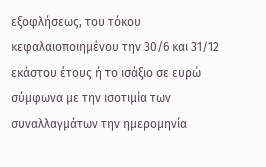εξοφλήσεως, του τόκου κεφαλαιοποιημένου την 30/6 και 31/12 εκάστου έτους ή το ισάξιο σε ευρώ σύμφωνα με την ισοτιμία των συναλλαγμάτων την ημερομηνία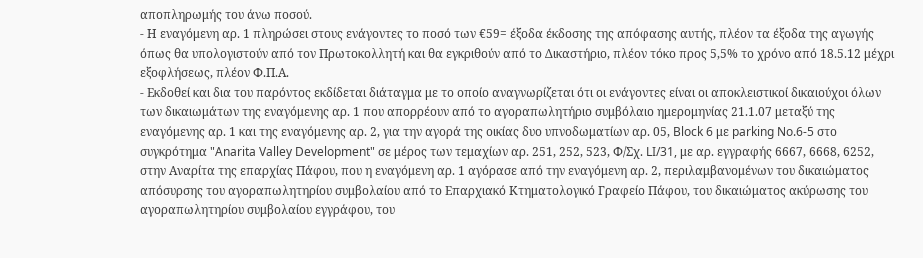αποπληρωμής του άνω ποσού.
- Η εναγόμενη αρ. 1 πληρώσει στους ενάγοντες το ποσό των €59= έξοδα έκδοσης της απόφασης αυτής, πλέον τα έξοδα της αγωγής όπως θα υπολογιστούν από τον Πρωτοκολλητή και θα εγκριθούν από το Δικαστήριο, πλέον τόκο προς 5,5% το χρόνο από 18.5.12 μέχρι εξοφλήσεως, πλέον Φ.Π.Α.
- Εκδοθεί και δια του παρόντος εκδίδεται διάταγμα με το οποίο αναγνωρίζεται ότι οι ενάγοντες είναι οι αποκλειστικοί δικαιούχοι όλων των δικαιωμάτων της εναγόμενης αρ. 1 που απορρέουν από το αγοραπωλητήριο συμβόλαιο ημερομηνίας 21.1.07 μεταξύ της εναγόμενης αρ. 1 και της εναγόμενης αρ. 2, για την αγορά της οικίας δυο υπνοδωματίων αρ. 05, Block 6 με parking No.6-5 στο συγκρότημα "Anarita Valley Development" σε μέρος των τεμαχίων αρ. 251, 252, 523, Φ/Σχ. LI/31, με αρ. εγγραφής 6667, 6668, 6252, στην Αναρίτα της επαρχίας Πάφου, που η εναγόμενη αρ. 1 αγόρασε από την εναγόμενη αρ. 2, περιλαμβανομένων του δικαιώματος απόσυρσης του αγοραπωλητηρίου συμβολαίου από το Επαρχιακό Κτηματολογικό Γραφείο Πάφου, του δικαιώματος ακύρωσης του αγοραπωλητηρίου συμβολαίου εγγράφου, του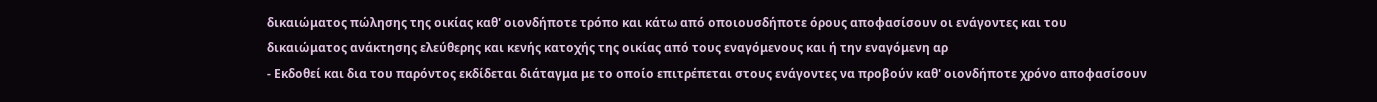δικαιώματος πώλησης της οικίας καθ' οιονδήποτε τρόπο και κάτω από οποιουσδήποτε όρους αποφασίσουν οι ενάγοντες και του δικαιώματος ανάκτησης ελεύθερης και κενής κατοχής της οικίας από τους εναγόμενους και ή την εναγόμενη αρ
- Εκδοθεί και δια του παρόντος εκδίδεται διάταγμα με το οποίο επιτρέπεται στους ενάγοντες να προβούν καθ' οιονδήποτε χρόνο αποφασίσουν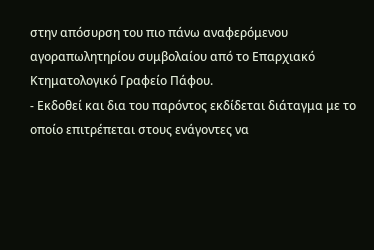στην απόσυρση του πιο πάνω αναφερόμενου αγοραπωλητηρίου συμβολαίου από το Επαρχιακό Κτηματολογικό Γραφείο Πάφου.
- Εκδοθεί και δια του παρόντος εκδίδεται διάταγμα με το οποίο επιτρέπεται στους ενάγοντες να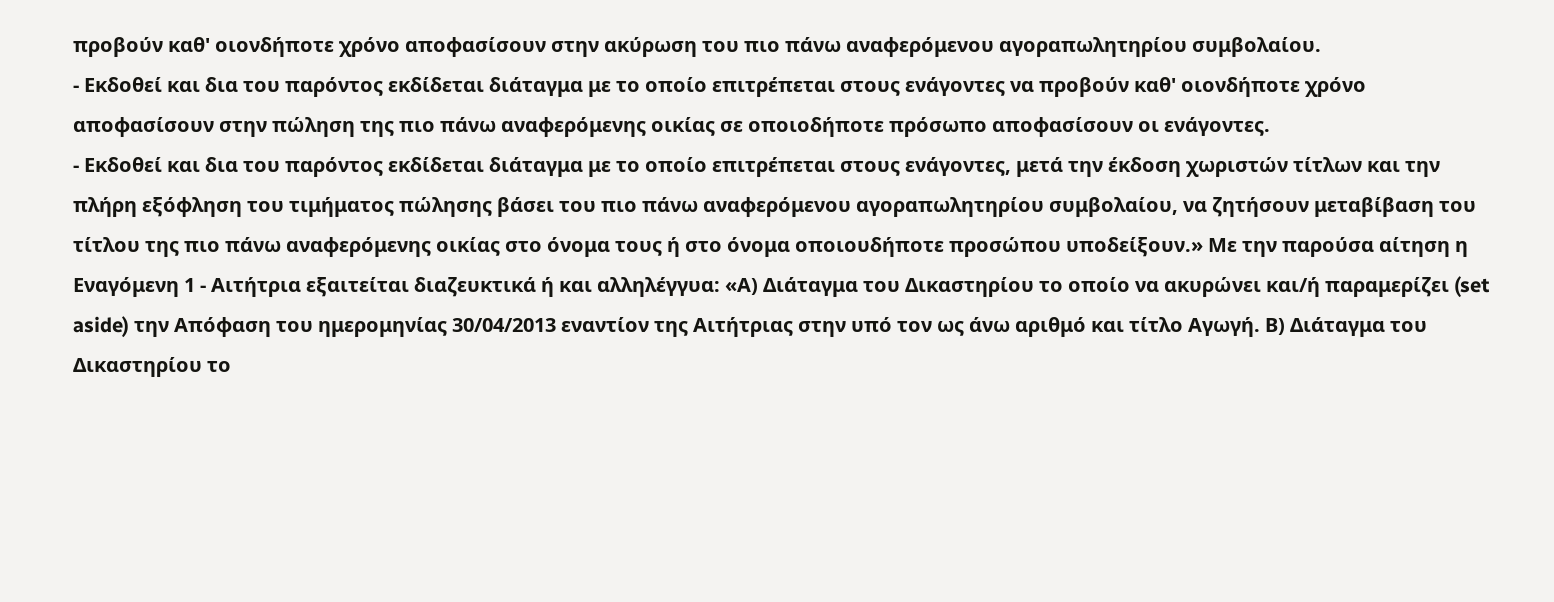προβούν καθ' οιονδήποτε χρόνο αποφασίσουν στην ακύρωση του πιο πάνω αναφερόμενου αγοραπωλητηρίου συμβολαίου.
- Εκδοθεί και δια του παρόντος εκδίδεται διάταγμα με το οποίο επιτρέπεται στους ενάγοντες να προβούν καθ' οιονδήποτε χρόνο αποφασίσουν στην πώληση της πιο πάνω αναφερόμενης οικίας σε οποιοδήποτε πρόσωπο αποφασίσουν οι ενάγοντες.
- Εκδοθεί και δια του παρόντος εκδίδεται διάταγμα με το οποίο επιτρέπεται στους ενάγοντες, μετά την έκδοση χωριστών τίτλων και την πλήρη εξόφληση του τιμήματος πώλησης βάσει του πιο πάνω αναφερόμενου αγοραπωλητηρίου συμβολαίου, να ζητήσουν μεταβίβαση του τίτλου της πιο πάνω αναφερόμενης οικίας στο όνομα τους ή στο όνομα οποιουδήποτε προσώπου υποδείξουν.» Με την παρούσα αίτηση η Εναγόμενη 1 - Αιτήτρια εξαιτείται διαζευκτικά ή και αλληλέγγυα: «Α) Διάταγμα του Δικαστηρίου το οποίο να ακυρώνει και/ή παραμερίζει (set aside) την Απόφαση του ημερομηνίας 30/04/2013 εναντίον της Αιτήτριας στην υπό τον ως άνω αριθμό και τίτλο Αγωγή. Β) Διάταγμα του Δικαστηρίου το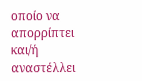οποίο να απορρίπτει και/ή αναστέλλει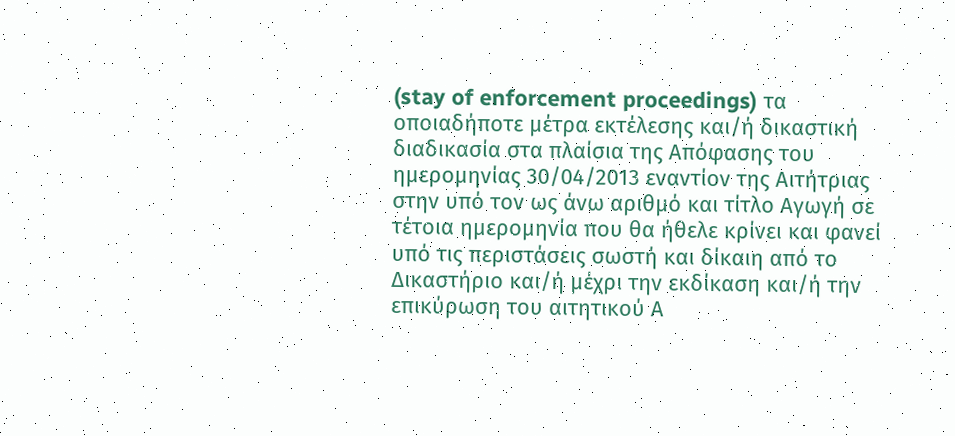(stay of enforcement proceedings) τα οποιαδήποτε μέτρα εκτέλεσης και/ή δικαστική διαδικασία στα πλαίσια της Απόφασης του ημερομηνίας 30/04/2013 εναντίον της Αιτήτριας στην υπό τον ως άνω αριθμό και τίτλο Αγωγή σε τέτοια ημερομηνία που θα ήθελε κρίνει και φανεί υπό τις περιστάσεις σωστή και δίκαιη από το Δικαστήριο και/ή μέχρι την εκδίκαση και/ή την επικύρωση του αιτητικού Α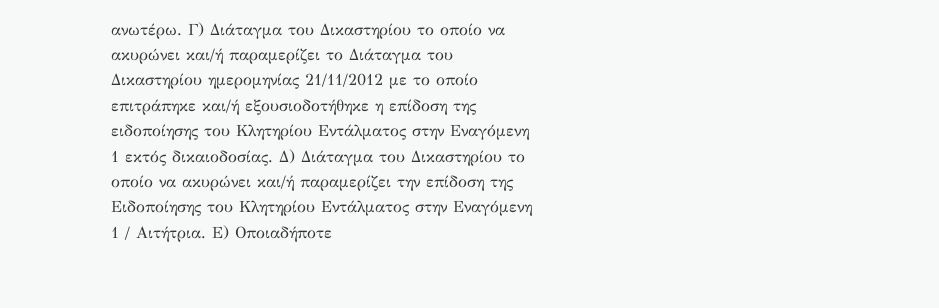ανωτέρω. Γ) Διάταγμα του Δικαστηρίου το οποίο να ακυρώνει και/ή παραμερίζει το Διάταγμα του Δικαστηρίου ημερομηνίας 21/11/2012 με το οποίο επιτράπηκε και/ή εξουσιοδοτήθηκε η επίδοση της ειδοποίησης του Κλητηρίου Εντάλματος στην Εναγόμενη 1 εκτός δικαιοδοσίας. Δ) Διάταγμα του Δικαστηρίου το οποίο να ακυρώνει και/ή παραμερίζει την επίδοση της Ειδοποίησης του Κλητηρίου Εντάλματος στην Εναγόμενη 1 / Αιτήτρια. Ε) Οποιαδήποτε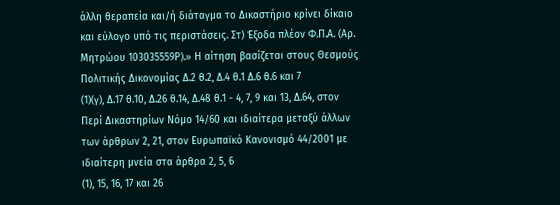άλλη θεραπεία και/ή διάταγμα το Δικαστήριο κρίνει δίκαιο και εύλογο υπό τις περιστάσεις. Στ) Έξοδα πλέον Φ.Π.Α. (Αρ. Μητρώου 103035559Ρ).» Η αίτηση βασίζεται στους Θεσμούς Πολιτικής Δικονομίας Δ.2 θ.2, Δ.4 θ.1 Δ.6 θ.6 και 7
(1)(γ), Δ.17 θ.10, Δ.26 θ.14, Δ.48 θ.1 - 4, 7, 9 και 13, Δ.64, στον Περί Δικαστηρίων Νόμο 14/60 και ιδιαίτερα μεταξύ άλλων των άρθρων 2, 21, στον Ευρωπαϊκό Κανονισμό 44/2001 με ιδιαίτερη μνεία στα άρθρα 2, 5, 6
(1), 15, 16, 17 και 26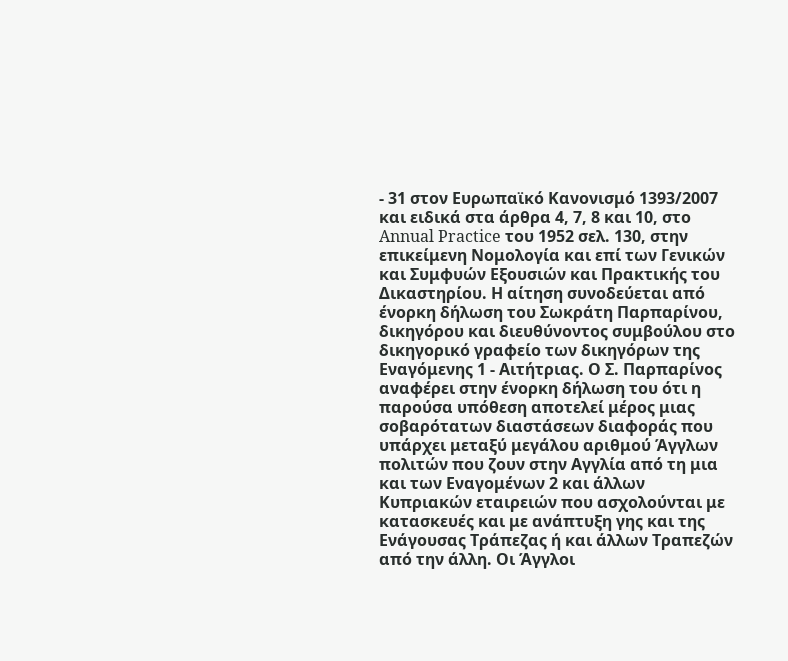- 31 στον Ευρωπαϊκό Κανονισμό 1393/2007 και ειδικά στα άρθρα 4, 7, 8 και 10, στο Annual Practice του 1952 σελ. 130, στην επικείμενη Νομολογία και επί των Γενικών και Συμφυών Εξουσιών και Πρακτικής του Δικαστηρίου. Η αίτηση συνοδεύεται από ένορκη δήλωση του Σωκράτη Παρπαρίνου, δικηγόρου και διευθύνοντος συμβούλου στο δικηγορικό γραφείο των δικηγόρων της Εναγόμενης 1 - Αιτήτριας. Ο Σ. Παρπαρίνος αναφέρει στην ένορκη δήλωση του ότι η παρούσα υπόθεση αποτελεί μέρος μιας σοβαρότατων διαστάσεων διαφοράς που υπάρχει μεταξύ μεγάλου αριθμού Άγγλων πολιτών που ζουν στην Αγγλία από τη μια και των Εναγομένων 2 και άλλων Κυπριακών εταιρειών που ασχολούνται με κατασκευές και με ανάπτυξη γης και της Ενάγουσας Τράπεζας ή και άλλων Τραπεζών από την άλλη. Οι Άγγλοι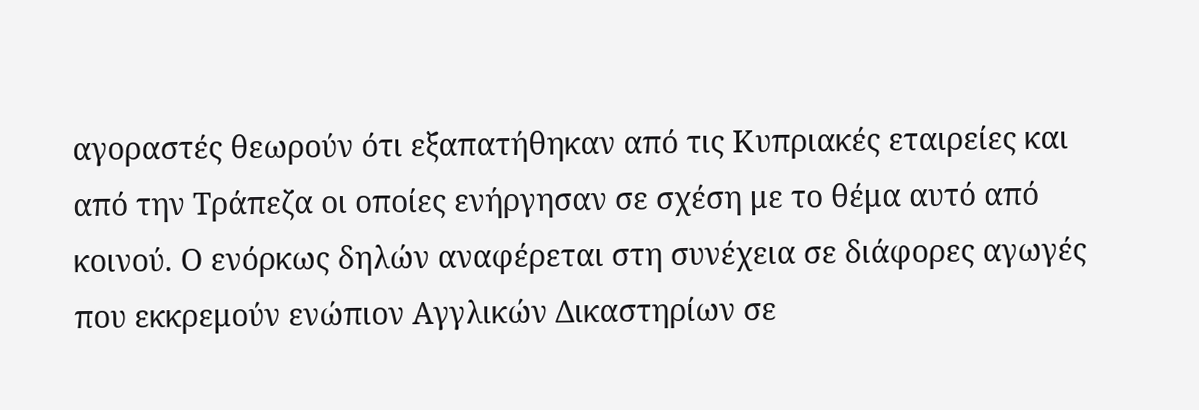αγοραστές θεωρούν ότι εξαπατήθηκαν από τις Κυπριακές εταιρείες και από την Τράπεζα οι οποίες ενήργησαν σε σχέση με το θέμα αυτό από κοινού. Ο ενόρκως δηλών αναφέρεται στη συνέχεια σε διάφορες αγωγές που εκκρεμούν ενώπιον Αγγλικών Δικαστηρίων σε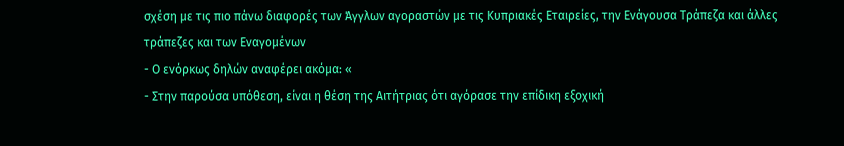σχέση με τις πιο πάνω διαφορές των Άγγλων αγοραστών με τις Κυπριακές Εταιρείες, την Ενάγουσα Τράπεζα και άλλες τράπεζες και των Εναγομένων
- Ο ενόρκως δηλών αναφέρει ακόμα: «
- Στην παρούσα υπόθεση, είναι η θέση της Αιτήτριας ότι αγόρασε την επίδικη εξοχική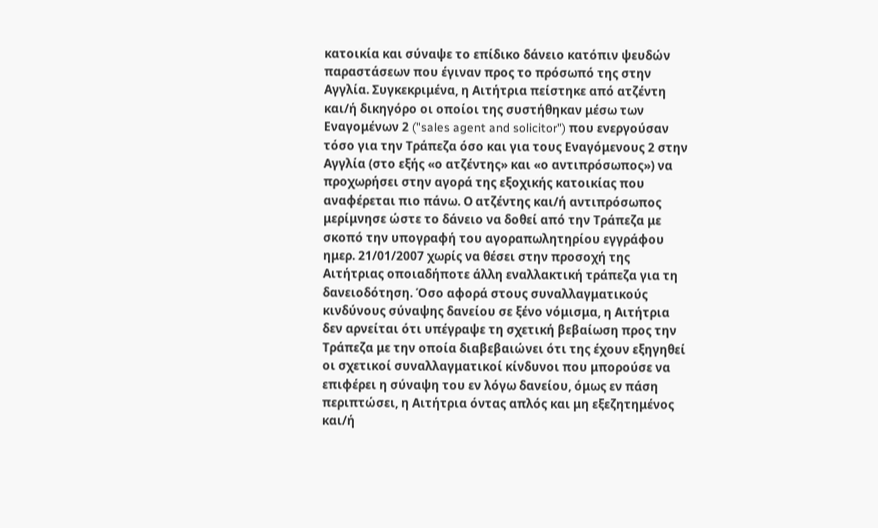κατοικία και σύναψε το επίδικο δάνειο κατόπιν ψευδών παραστάσεων που έγιναν προς το πρόσωπό της στην Αγγλία. Συγκεκριμένα, η Αιτήτρια πείστηκε από ατζέντη και/ή δικηγόρο οι οποίοι της συστήθηκαν μέσω των Εναγομένων 2 ("sales agent and solicitor") που ενεργούσαν τόσο για την Τράπεζα όσο και για τους Εναγόμενους 2 στην Αγγλία (στο εξής «ο ατζέντης» και «ο αντιπρόσωπος») να προχωρήσει στην αγορά της εξοχικής κατοικίας που αναφέρεται πιο πάνω. Ο ατζέντης και/ή αντιπρόσωπος μερίμνησε ώστε το δάνειο να δοθεί από την Τράπεζα με σκοπό την υπογραφή του αγοραπωλητηρίου εγγράφου ημερ. 21/01/2007 χωρίς να θέσει στην προσοχή της Αιτήτριας οποιαδήποτε άλλη εναλλακτική τράπεζα για τη δανειοδότηση. Όσο αφορά στους συναλλαγματικούς κινδύνους σύναψης δανείου σε ξένο νόμισμα, η Αιτήτρια δεν αρνείται ότι υπέγραψε τη σχετική βεβαίωση προς την Τράπεζα με την οποία διαβεβαιώνει ότι της έχουν εξηγηθεί οι σχετικοί συναλλαγματικοί κίνδυνοι που μπορούσε να επιφέρει η σύναψη του εν λόγω δανείου, όμως εν πάση περιπτώσει, η Αιτήτρια όντας απλός και μη εξεζητημένος και/ή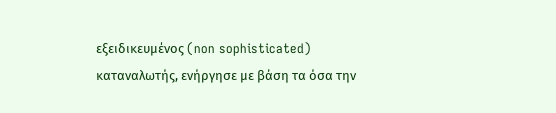εξειδικευμένος (non sophisticated) καταναλωτής, ενήργησε με βάση τα όσα την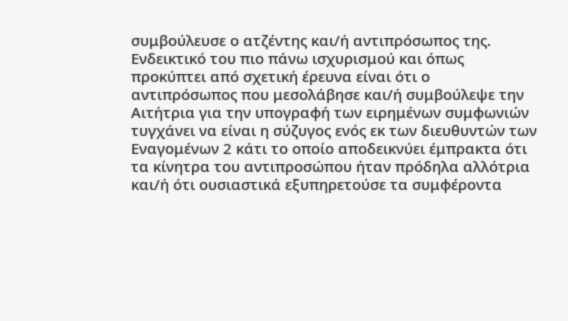συμβούλευσε ο ατζέντης και/ή αντιπρόσωπος της. Ενδεικτικό του πιο πάνω ισχυρισμού και όπως προκύπτει από σχετική έρευνα είναι ότι ο αντιπρόσωπος που μεσολάβησε και/ή συμβούλεψε την Αιτήτρια για την υπογραφή των ειρημένων συμφωνιών τυγχάνει να είναι η σύζυγος ενός εκ των διευθυντών των Εναγομένων 2 κάτι το οποίο αποδεικνύει έμπρακτα ότι τα κίνητρα του αντιπροσώπου ήταν πρόδηλα αλλότρια και/ή ότι ουσιαστικά εξυπηρετούσε τα συμφέροντα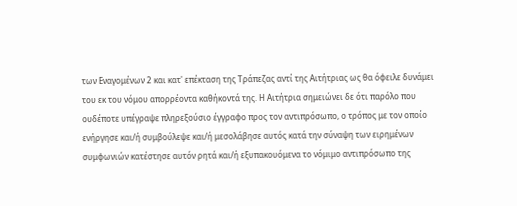των Εναγομένων 2 και κατ' επέκταση της Τράπεζας αντί της Αιτήτριας ως θα όφειλε δυνάμει του εκ του νόμου απορρέοντα καθήκοντά της. Η Αιτήτρια σημειώνει δε ότι παρόλο που ουδέποτε υπέγραψε πληρεξούσιο έγγραφο προς τον αντιπρόσωπο, ο τρόπος με τον οποίο ενήργησε και/ή συμβούλεψε και/ή μεσολάβησε αυτός κατά την σύναψη των ειρημένων συμφωνιών κατέστησε αυτόν ρητά και/ή εξυπακουόμενα το νόμιμο αντιπρόσωπο της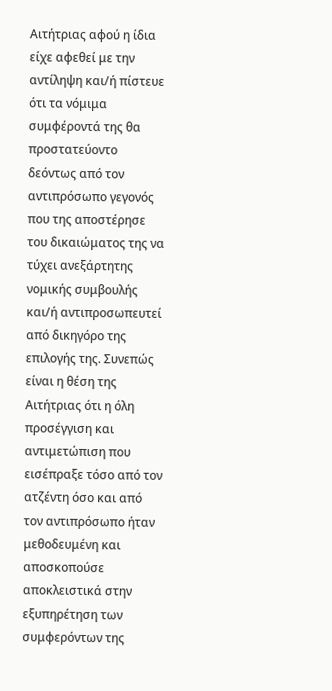Αιτήτριας αφού η ίδια είχε αφεθεί με την αντίληψη και/ή πίστευε ότι τα νόμιμα συμφέροντά της θα προστατεύοντο δεόντως από τον αντιπρόσωπο γεγονός που της αποστέρησε του δικαιώματος της να τύχει ανεξάρτητης νομικής συμβουλής και/ή αντιπροσωπευτεί από δικηγόρο της επιλογής της. Συνεπώς είναι η θέση της Αιτήτριας ότι η όλη προσέγγιση και αντιμετώπιση που εισέπραξε τόσο από τον ατζέντη όσο και από τον αντιπρόσωπο ήταν μεθοδευμένη και αποσκοπούσε αποκλειστικά στην εξυπηρέτηση των συμφερόντων της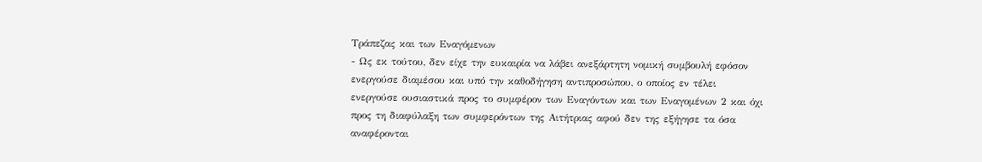Τράπεζας και των Εναγόμενων
- Ως εκ τούτου, δεν είχε την ευκαιρία να λάβει ανεξάρτητη νομική συμβουλή εφόσον ενεργούσε διαμέσου και υπό την καθοδήγηση αντιπροσώπου, ο οποίος εν τέλει ενεργούσε ουσιαστικά προς το συμφέρον των Εναγόντων και των Εναγομένων 2 και όχι προς τη διαφύλαξη των συμφερόντων της Αιτήτριας αφού δεν της εξήγησε τα όσα αναφέρονται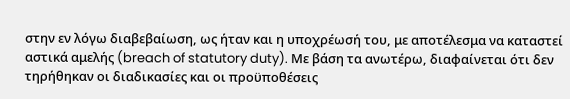στην εν λόγω διαβεβαίωση, ως ήταν και η υποχρέωσή του, με αποτέλεσμα να καταστεί αστικά αμελής (breach of statutory duty). Με βάση τα ανωτέρω, διαφαίνεται ότι δεν τηρήθηκαν οι διαδικασίες και οι προϋποθέσεις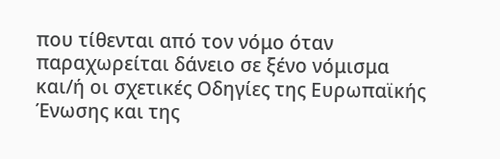που τίθενται από τον νόμο όταν παραχωρείται δάνειο σε ξένο νόμισμα και/ή οι σχετικές Οδηγίες της Ευρωπαϊκής Ένωσης και της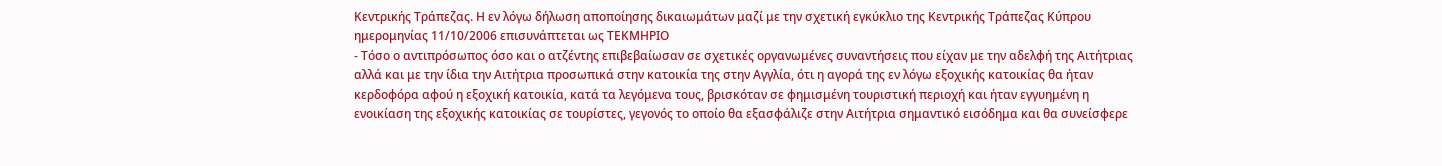Κεντρικής Τράπεζας. Η εν λόγω δήλωση αποποίησης δικαιωμάτων μαζί με την σχετική εγκύκλιο της Κεντρικής Τράπεζας Κύπρου ημερομηνίας 11/10/2006 επισυνάπτεται ως ΤΕΚΜΗΡΙΟ
- Τόσο ο αντιπρόσωπος όσο και ο ατζέντης επιβεβαίωσαν σε σχετικές οργανωμένες συναντήσεις που είχαν με την αδελφή της Αιτήτριας αλλά και με την ίδια την Αιτήτρια προσωπικά στην κατοικία της στην Αγγλία, ότι η αγορά της εν λόγω εξοχικής κατοικίας θα ήταν κερδοφόρα αφού η εξοχική κατοικία, κατά τα λεγόμενα τους, βρισκόταν σε φημισμένη τουριστική περιοχή και ήταν εγγυημένη η ενοικίαση της εξοχικής κατοικίας σε τουρίστες, γεγονός το οποίο θα εξασφάλιζε στην Αιτήτρια σημαντικό εισόδημα και θα συνείσφερε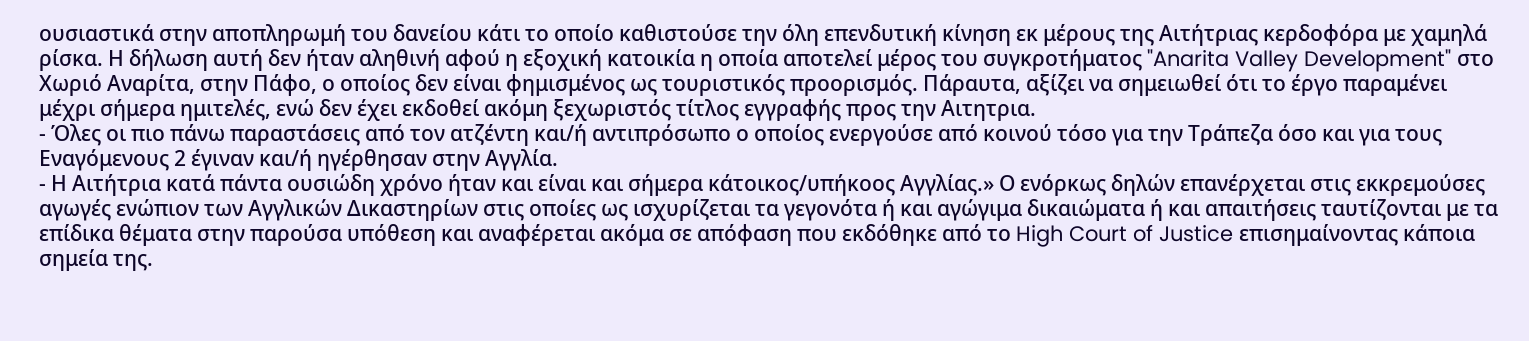ουσιαστικά στην αποπληρωμή του δανείου κάτι το οποίο καθιστούσε την όλη επενδυτική κίνηση εκ μέρους της Αιτήτριας κερδοφόρα με χαμηλά ρίσκα. Η δήλωση αυτή δεν ήταν αληθινή αφού η εξοχική κατοικία η οποία αποτελεί μέρος του συγκροτήματος "Anarita Valley Development" στο Χωριό Αναρίτα, στην Πάφο, ο οποίος δεν είναι φημισμένος ως τουριστικός προορισμός. Πάραυτα, αξίζει να σημειωθεί ότι το έργο παραμένει μέχρι σήμερα ημιτελές, ενώ δεν έχει εκδοθεί ακόμη ξεχωριστός τίτλος εγγραφής προς την Αιτητρια.
- Όλες οι πιο πάνω παραστάσεις από τον ατζέντη και/ή αντιπρόσωπο ο οποίος ενεργούσε από κοινού τόσο για την Τράπεζα όσο και για τους Εναγόμενους 2 έγιναν και/ή ηγέρθησαν στην Αγγλία.
- Η Αιτήτρια κατά πάντα ουσιώδη χρόνο ήταν και είναι και σήμερα κάτοικος/υπήκοος Αγγλίας.» Ο ενόρκως δηλών επανέρχεται στις εκκρεμούσες αγωγές ενώπιον των Αγγλικών Δικαστηρίων στις οποίες ως ισχυρίζεται τα γεγονότα ή και αγώγιμα δικαιώματα ή και απαιτήσεις ταυτίζονται με τα επίδικα θέματα στην παρούσα υπόθεση και αναφέρεται ακόμα σε απόφαση που εκδόθηκε από το High Court of Justice επισημαίνοντας κάποια σημεία της.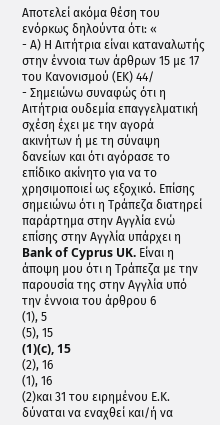Αποτελεί ακόμα θέση του ενόρκως δηλούντα ότι: «
- Α) Η Αιτήτρια είναι καταναλωτής στην έννοια των άρθρων 15 με 17 του Κανονισμού (ΕΚ) 44/
- Σημειώνω συναφώς ότι η Αιτήτρια ουδεμία επαγγελματική σχέση έχει με την αγορά ακινήτων ή με τη σύναψη δανείων και ότι αγόρασε το επίδικο ακίνητο για να το χρησιμοποιεί ως εξοχικό. Επίσης σημειώνω ότι η Τράπεζα διατηρεί παράρτημα στην Αγγλία ενώ επίσης στην Αγγλία υπάρχει η Bank of Cyprus UK. Είναι η άποψη μου ότι η Τράπεζα με την παρουσία της στην Αγγλία υπό την έννοια του άρθρου 6
(1), 5
(5), 15
(1)(c), 15
(2), 16
(1), 16
(2)και 31 του ειρημένου Ε.Κ. δύναται να εναχθεί και/ή να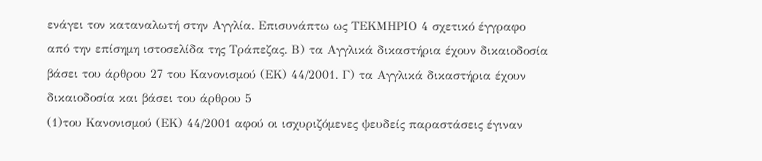ενάγει τον καταναλωτή στην Αγγλία. Επισυνάπτω ως ΤΕΚΜΗΡΙΟ 4 σχετικό έγγραφο από την επίσημη ιστοσελίδα της Τράπεζας. Β) τα Αγγλικά δικαστήρια έχουν δικαιοδοσία βάσει του άρθρου 27 του Κανονισμού (ΕΚ) 44/2001. Γ) τα Αγγλικά δικαστήρια έχουν δικαιοδοσία και βάσει του άρθρου 5
(1)του Κανονισμού (ΕΚ) 44/2001 αφού οι ισχυριζόμενες ψευδείς παραστάσεις έγιναν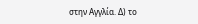στην Αγγλία. Δ) το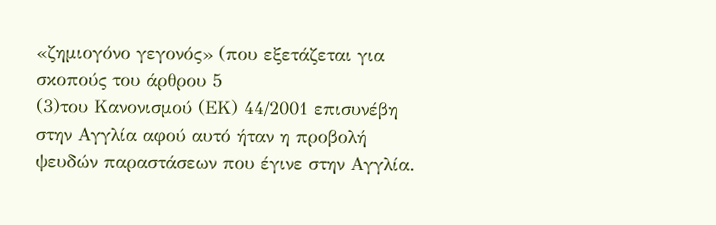«ζημιογόνο γεγονός» (που εξετάζεται για σκοπούς του άρθρου 5
(3)του Κανονισμού (ΕΚ) 44/2001 επισυνέβη στην Αγγλία αφού αυτό ήταν η προβολή ψευδών παραστάσεων που έγινε στην Αγγλία.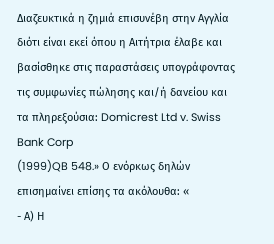Διαζευκτικά η ζημιά επισυνέβη στην Αγγλία διότι είναι εκεί όπου η Αιτήτρια έλαβε και βασίσθηκε στις παραστάσεις υπογράφοντας τις συμφωνίες πώλησης και/ή δανείου και τα πληρεξούσια: Domicrest Ltd v. Swiss Bank Corp
(1999)QB 548.» Ο ενόρκως δηλών επισημαίνει επίσης τα ακόλουθα: «
- Α) Η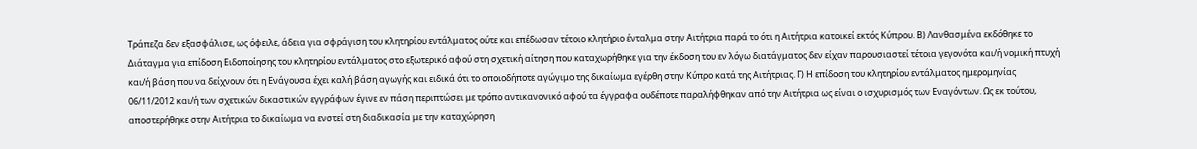Τράπεζα δεν εξασφάλισε, ως όφειλε, άδεια για σφράγιση του κλητηρίου εντάλματος ούτε και επέδωσαν τέτοιο κλητήριο ένταλμα στην Αιτήτρια παρά το ότι η Αιτήτρια κατοικεί εκτός Κύπρου. Β) Λανθασμένα εκδόθηκε το Διάταγμα για επίδοση Ειδοποίησης του κλητηρίου εντάλματος στο εξωτερικό αφού στη σχετική αίτηση που καταχωρήθηκε για την έκδοση του εν λόγω διατάγματος δεν είχαν παρουσιαστεί τέτοια γεγονότα και/ή νομική πτυχή και/ή βάση που να δείχνουν ότι η Ενάγουσα έχει καλή βάση αγωγής και ειδικά ότι το οποιοδήποτε αγώγιμο της δικαίωμα εγέρθη στην Κύπρο κατά της Αιτήτριας. Γ) Η επίδοση του κλητηρίου εντάλματος ημερομηνίας 06/11/2012 και/ή των σχετικών δικαστικών εγγράφων έγινε εν πάση περιπτώσει με τρόπο αντικανονικό αφού τα έγγραφα ουδέποτε παραλήφθηκαν από την Αιτήτρια ως είναι ο ισχυρισμός των Εναγόντων. Ως εκ τούτου, αποστερήθηκε στην Αιτήτρια το δικαίωμα να ενστεί στη διαδικασία με την καταχώρηση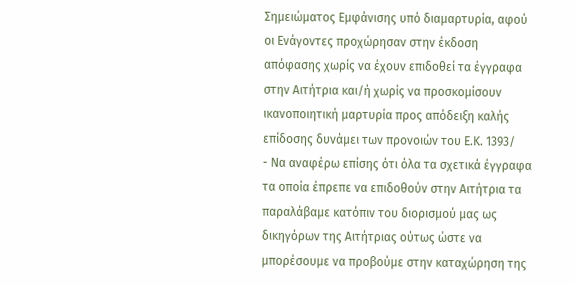Σημειώματος Εμφάνισης υπό διαμαρτυρία, αφού οι Ενάγοντες προχώρησαν στην έκδοση απόφασης χωρίς να έχουν επιδοθεί τα έγγραφα στην Αιτήτρια και/ή χωρίς να προσκομίσουν ικανοποιητική μαρτυρία προς απόδειξη καλής επίδοσης δυνάμει των προνοιών του Ε.Κ. 1393/
- Να αναφέρω επίσης ότι όλα τα σχετικά έγγραφα τα οποία έπρεπε να επιδοθούν στην Αιτήτρια τα παραλάβαμε κατόπιν του διορισμού μας ως δικηγόρων της Αιτήτριας ούτως ώστε να μπορέσουμε να προβούμε στην καταχώρηση της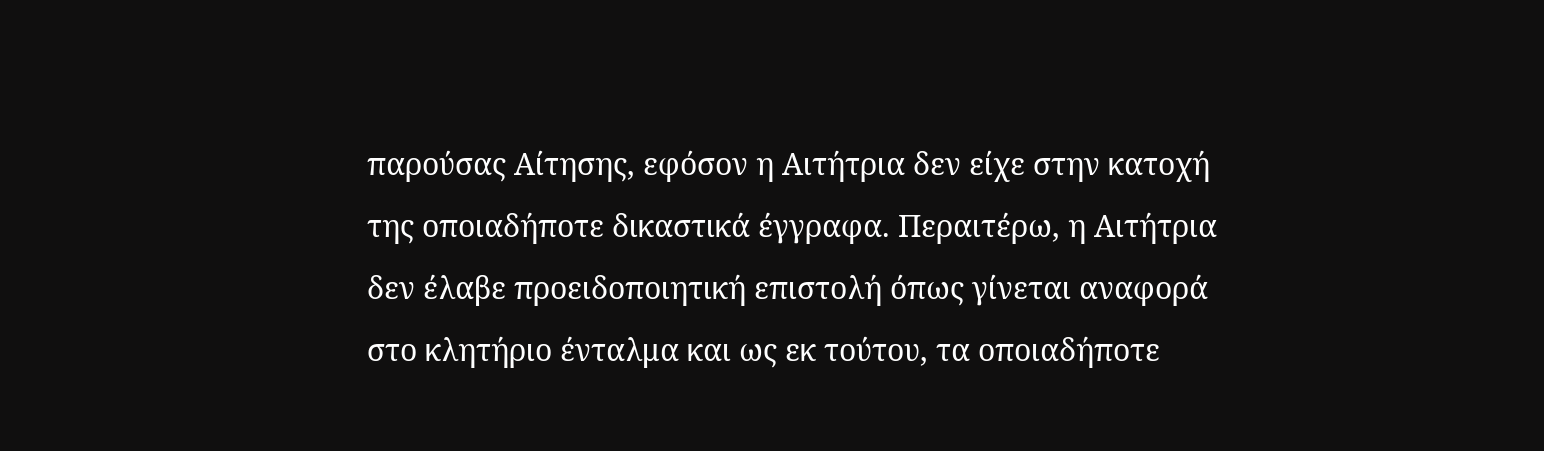παρούσας Αίτησης, εφόσον η Αιτήτρια δεν είχε στην κατοχή της οποιαδήποτε δικαστικά έγγραφα. Περαιτέρω, η Αιτήτρια δεν έλαβε προειδοποιητική επιστολή όπως γίνεται αναφορά στο κλητήριο ένταλμα και ως εκ τούτου, τα οποιαδήποτε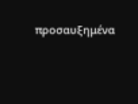προσαυξημένα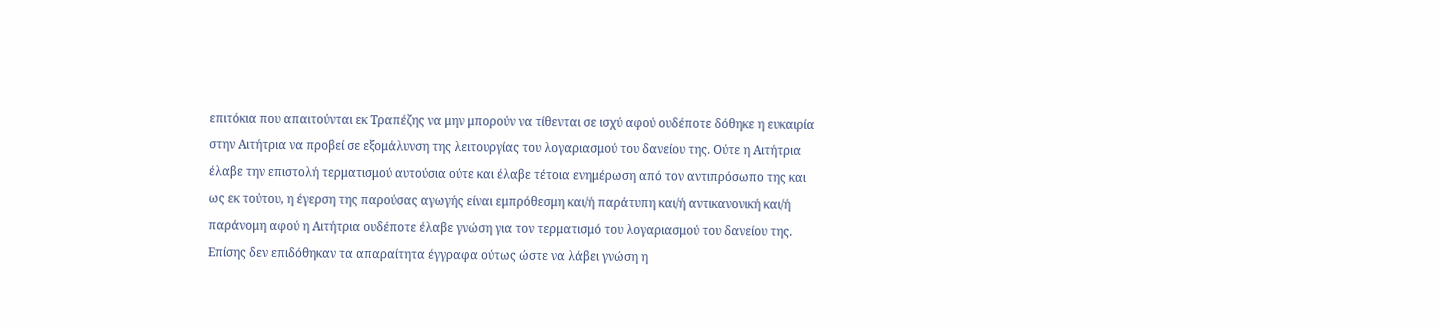επιτόκια που απαιτούνται εκ Τραπέζης να μην μπορούν να τίθενται σε ισχύ αφού ουδέποτε δόθηκε η ευκαιρία στην Αιτήτρια να προβεί σε εξομάλυνση της λειτουργίας του λογαριασμού του δανείου της. Ούτε η Αιτήτρια έλαβε την επιστολή τερματισμού αυτούσια ούτε και έλαβε τέτοια ενημέρωση από τον αντιπρόσωπο της και ως εκ τούτου, η έγερση της παρούσας αγωγής είναι εμπρόθεσμη και/ή παράτυπη και/ή αντικανονική και/ή παράνομη αφού η Αιτήτρια ουδέποτε έλαβε γνώση για τον τερματισμό του λογαριασμού του δανείου της. Επίσης δεν επιδόθηκαν τα απαραίτητα έγγραφα ούτως ώστε να λάβει γνώση η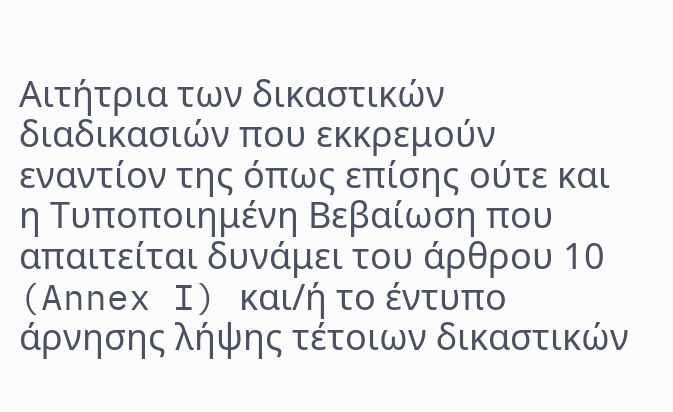Αιτήτρια των δικαστικών διαδικασιών που εκκρεμούν εναντίον της όπως επίσης ούτε και η Τυποποιημένη Βεβαίωση που απαιτείται δυνάμει του άρθρου 10 (Annex I) και/ή το έντυπο άρνησης λήψης τέτοιων δικαστικών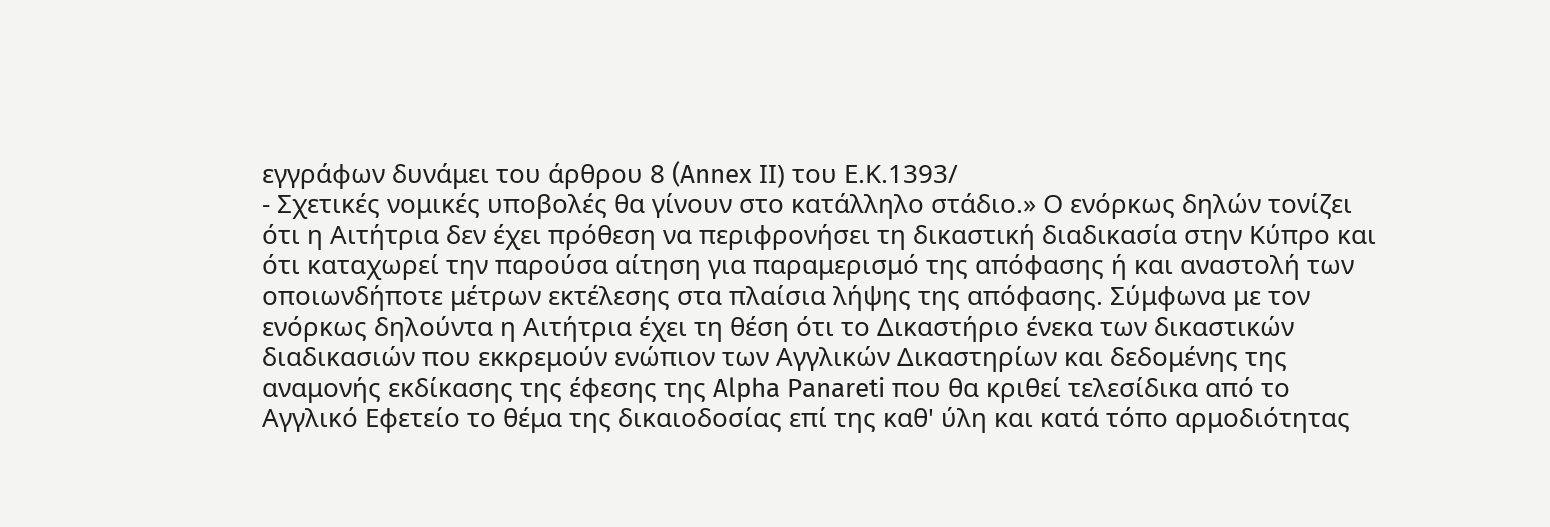εγγράφων δυνάμει του άρθρου 8 (Annex ΙI) του Ε.Κ.1393/
- Σχετικές νομικές υποβολές θα γίνουν στο κατάλληλο στάδιο.» Ο ενόρκως δηλών τονίζει ότι η Αιτήτρια δεν έχει πρόθεση να περιφρονήσει τη δικαστική διαδικασία στην Κύπρο και ότι καταχωρεί την παρούσα αίτηση για παραμερισμό της απόφασης ή και αναστολή των οποιωνδήποτε μέτρων εκτέλεσης στα πλαίσια λήψης της απόφασης. Σύμφωνα με τον ενόρκως δηλούντα η Αιτήτρια έχει τη θέση ότι το Δικαστήριο ένεκα των δικαστικών διαδικασιών που εκκρεμούν ενώπιον των Αγγλικών Δικαστηρίων και δεδομένης της αναμονής εκδίκασης της έφεσης της Alpha Panareti που θα κριθεί τελεσίδικα από το Αγγλικό Εφετείο το θέμα της δικαιοδοσίας επί της καθ' ύλη και κατά τόπο αρμοδιότητας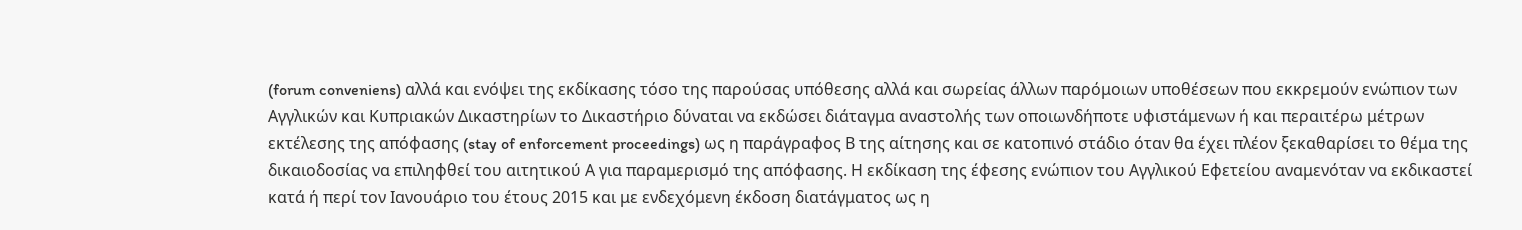(forum conveniens) αλλά και ενόψει της εκδίκασης τόσο της παρούσας υπόθεσης αλλά και σωρείας άλλων παρόμοιων υποθέσεων που εκκρεμούν ενώπιον των Αγγλικών και Κυπριακών Δικαστηρίων το Δικαστήριο δύναται να εκδώσει διάταγμα αναστολής των οποιωνδήποτε υφιστάμενων ή και περαιτέρω μέτρων εκτέλεσης της απόφασης (stay of enforcement proceedings) ως η παράγραφος Β της αίτησης και σε κατοπινό στάδιο όταν θα έχει πλέον ξεκαθαρίσει το θέμα της δικαιοδοσίας να επιληφθεί του αιτητικού Α για παραμερισμό της απόφασης. Η εκδίκαση της έφεσης ενώπιον του Αγγλικού Εφετείου αναμενόταν να εκδικαστεί κατά ή περί τον Ιανουάριο του έτους 2015 και με ενδεχόμενη έκδοση διατάγματος ως η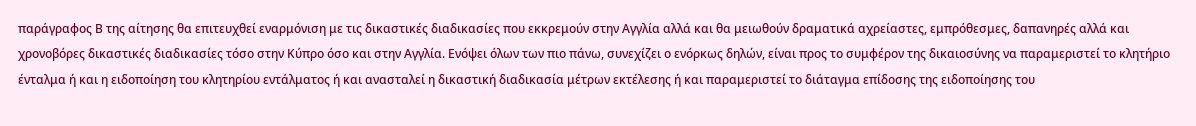παράγραφος Β της αίτησης θα επιτευχθεί εναρμόνιση με τις δικαστικές διαδικασίες που εκκρεμούν στην Αγγλία αλλά και θα μειωθούν δραματικά αχρείαστες, εμπρόθεσμες, δαπανηρές αλλά και χρονοβόρες δικαστικές διαδικασίες τόσο στην Κύπρο όσο και στην Αγγλία. Ενόψει όλων των πιο πάνω, συνεχίζει ο ενόρκως δηλών, είναι προς το συμφέρον της δικαιοσύνης να παραμεριστεί το κλητήριο ένταλμα ή και η ειδοποίηση του κλητηρίου εντάλματος ή και ανασταλεί η δικαστική διαδικασία μέτρων εκτέλεσης ή και παραμεριστεί το διάταγμα επίδοσης της ειδοποίησης του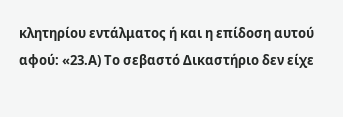κλητηρίου εντάλματος ή και η επίδοση αυτού αφού: «23.Α) Το σεβαστό Δικαστήριο δεν είχε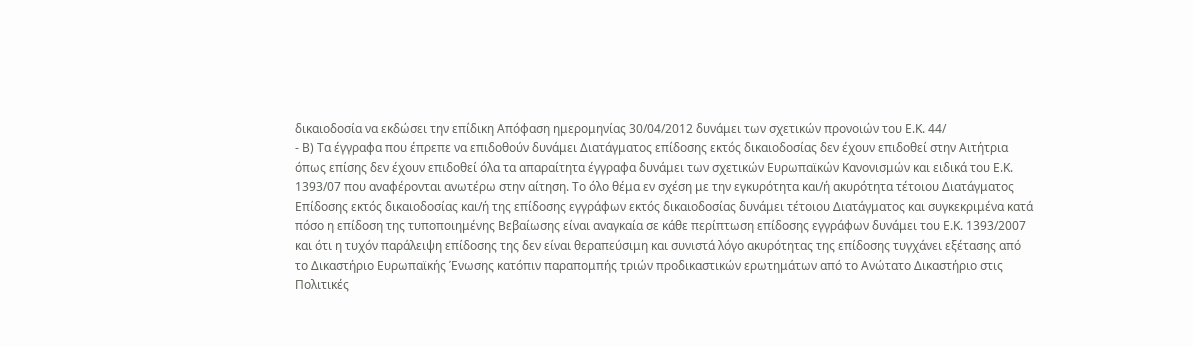δικαιοδοσία να εκδώσει την επίδικη Απόφαση ημερομηνίας 30/04/2012 δυνάμει των σχετικών προνοιών του Ε.Κ. 44/
- Β) Τα έγγραφα που έπρεπε να επιδοθούν δυνάμει Διατάγματος επίδοσης εκτός δικαιοδοσίας δεν έχουν επιδοθεί στην Αιτήτρια όπως επίσης δεν έχουν επιδοθεί όλα τα απαραίτητα έγγραφα δυνάμει των σχετικών Ευρωπαϊκών Κανονισμών και ειδικά του Ε.Κ. 1393/07 που αναφέρονται ανωτέρω στην αίτηση. Το όλο θέμα εν σχέση με την εγκυρότητα και/ή ακυρότητα τέτοιου Διατάγματος Επίδοσης εκτός δικαιοδοσίας και/ή της επίδοσης εγγράφων εκτός δικαιοδοσίας δυνάμει τέτοιου Διατάγματος και συγκεκριμένα κατά πόσο η επίδοση της τυποποιημένης Βεβαίωσης είναι αναγκαία σε κάθε περίπτωση επίδοσης εγγράφων δυνάμει του Ε.Κ. 1393/2007 και ότι η τυχόν παράλειψη επίδοσης της δεν είναι θεραπεύσιμη και συνιστά λόγο ακυρότητας της επίδοσης τυγχάνει εξέτασης από το Δικαστήριο Ευρωπαϊκής Ένωσης κατόπιν παραπομπής τριών προδικαστικών ερωτημάτων από το Ανώτατο Δικαστήριο στις Πολιτικές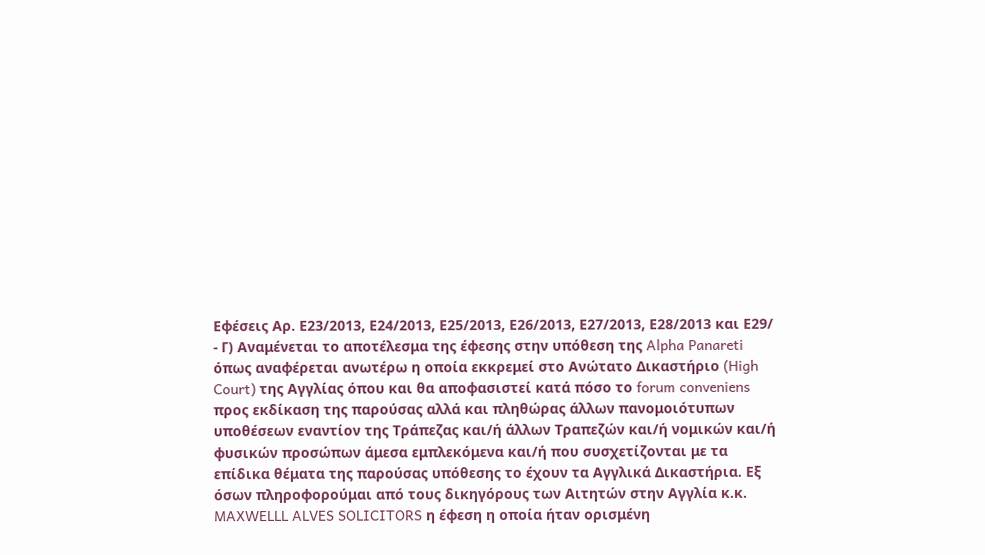Εφέσεις Αρ. Ε23/2013, Ε24/2013, Ε25/2013, Ε26/2013, Ε27/2013, Ε28/2013 και Ε29/
- Γ) Αναμένεται το αποτέλεσμα της έφεσης στην υπόθεση της Alpha Panareti όπως αναφέρεται ανωτέρω η οποία εκκρεμεί στο Ανώτατο Δικαστήριο (High Court) της Αγγλίας όπου και θα αποφασιστεί κατά πόσο το forum conveniens προς εκδίκαση της παρούσας αλλά και πληθώρας άλλων πανομοιότυπων υποθέσεων εναντίον της Τράπεζας και/ή άλλων Τραπεζών και/ή νομικών και/ή φυσικών προσώπων άμεσα εμπλεκόμενα και/ή που συσχετίζονται με τα επίδικα θέματα της παρούσας υπόθεσης το έχουν τα Αγγλικά Δικαστήρια. Εξ όσων πληροφορούμαι από τους δικηγόρους των Αιτητών στην Αγγλία κ.κ. MAXWELLL ALVES SOLICITORS η έφεση η οποία ήταν ορισμένη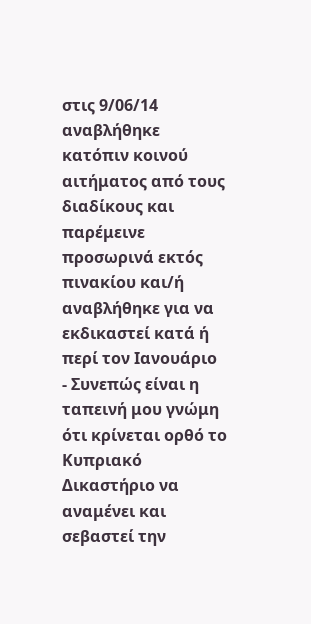στις 9/06/14 αναβλήθηκε κατόπιν κοινού αιτήματος από τους διαδίκους και παρέμεινε προσωρινά εκτός πινακίου και/ή αναβλήθηκε για να εκδικαστεί κατά ή περί τον Ιανουάριο
- Συνεπώς είναι η ταπεινή μου γνώμη ότι κρίνεται ορθό το Κυπριακό Δικαστήριο να αναμένει και σεβαστεί την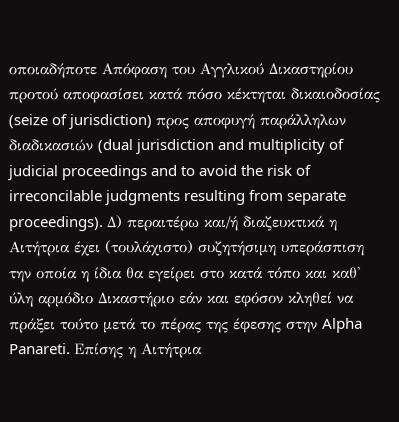οποιαδήποτε Απόφαση του Αγγλικού Δικαστηρίου προτού αποφασίσει κατά πόσο κέκτηται δικαιοδοσίας (seize of jurisdiction) προς αποφυγή παράλληλων διαδικασιών (dual jurisdiction and multiplicity of judicial proceedings and to avoid the risk of irreconcilable judgments resulting from separate proceedings). Δ) περαιτέρω και/ή διαζευκτικά η Αιτήτρια έχει (τουλάχιστο) συζητήσιμη υπεράσπιση την οποία η ίδια θα εγείρει στο κατά τόπο και καθ' ύλη αρμόδιο Δικαστήριο εάν και εφόσον κληθεί να πράξει τούτο μετά το πέρας της έφεσης στην Alpha Panareti. Επίσης η Αιτήτρια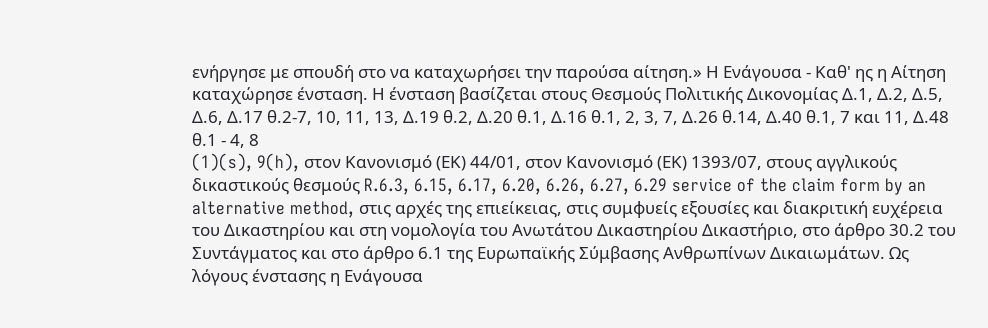ενήργησε με σπουδή στο να καταχωρήσει την παρούσα αίτηση.» Η Ενάγουσα - Καθ' ης η Αίτηση καταχώρησε ένσταση. Η ένσταση βασίζεται στους Θεσμούς Πολιτικής Δικονομίας Δ.1, Δ.2, Δ.5, Δ.6, Δ.17 θ.2-7, 10, 11, 13, Δ.19 θ.2, Δ.20 θ.1, Δ.16 θ.1, 2, 3, 7, Δ.26 θ.14, Δ.40 θ.1, 7 και 11, Δ.48 θ.1 - 4, 8
(1)(s), 9(h), στον Κανονισμό (ΕΚ) 44/01, στον Κανονισμό (ΕΚ) 1393/07, στους αγγλικούς δικαστικούς θεσμούς R.6.3, 6.15, 6.17, 6.20, 6.26, 6.27, 6.29 service of the claim form by an alternative method, στις αρχές της επιείκειας, στις συμφυείς εξουσίες και διακριτική ευχέρεια του Δικαστηρίου και στη νομολογία του Ανωτάτου Δικαστηρίου Δικαστήριο, στο άρθρο 30.2 του Συντάγματος και στο άρθρο 6.1 της Ευρωπαϊκής Σύμβασης Ανθρωπίνων Δικαιωμάτων. Ως λόγους ένστασης η Ενάγουσα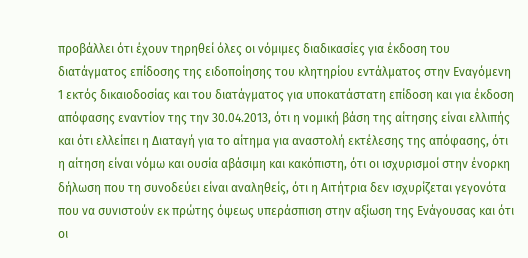προβάλλει ότι έχουν τηρηθεί όλες οι νόμιμες διαδικασίες για έκδοση του διατάγματος επίδοσης της ειδοποίησης του κλητηρίου εντάλματος στην Εναγόμενη 1 εκτός δικαιοδοσίας και του διατάγματος για υποκατάστατη επίδοση και για έκδοση απόφασης εναντίον της την 30.04.2013, ότι η νομική βάση της αίτησης είναι ελλιπής και ότι ελλείπει η Διαταγή για το αίτημα για αναστολή εκτέλεσης της απόφασης, ότι η αίτηση είναι νόμω και ουσία αβάσιμη και κακόπιστη, ότι οι ισχυρισμοί στην ένορκη δήλωση που τη συνοδεύει είναι αναληθείς, ότι η Αιτήτρια δεν ισχυρίζεται γεγονότα που να συνιστούν εκ πρώτης όψεως υπεράσπιση στην αξίωση της Ενάγουσας και ότι οι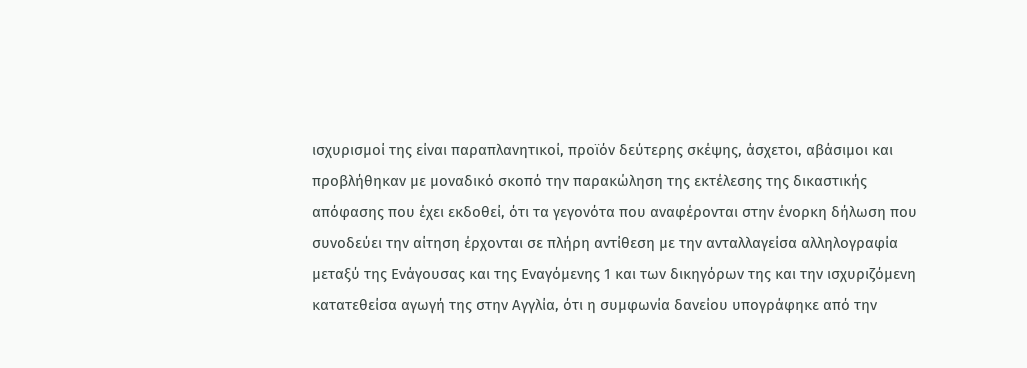ισχυρισμοί της είναι παραπλανητικοί, προϊόν δεύτερης σκέψης, άσχετοι, αβάσιμοι και προβλήθηκαν με μοναδικό σκοπό την παρακώληση της εκτέλεσης της δικαστικής απόφασης που έχει εκδοθεί, ότι τα γεγονότα που αναφέρονται στην ένορκη δήλωση που συνοδεύει την αίτηση έρχονται σε πλήρη αντίθεση με την ανταλλαγείσα αλληλογραφία μεταξύ της Ενάγουσας και της Εναγόμενης 1 και των δικηγόρων της και την ισχυριζόμενη κατατεθείσα αγωγή της στην Αγγλία, ότι η συμφωνία δανείου υπογράφηκε από την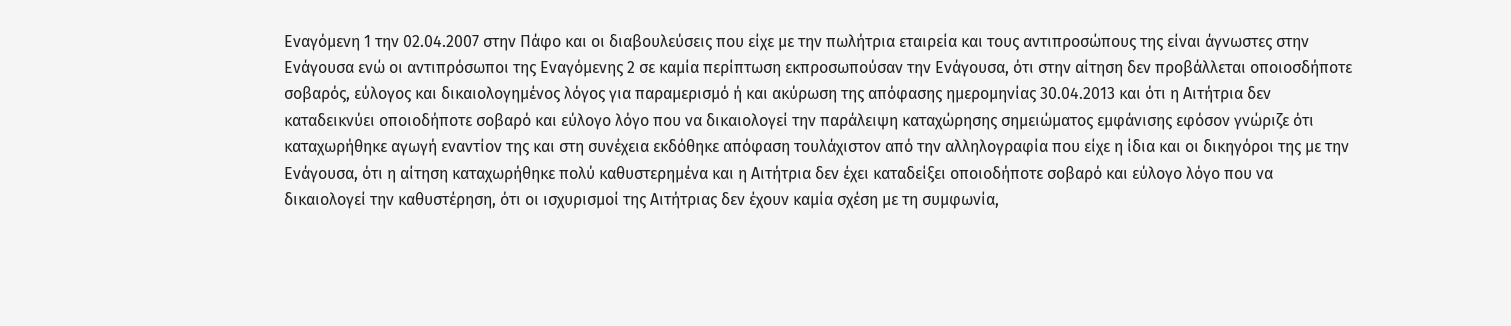Εναγόμενη 1 την 02.04.2007 στην Πάφο και οι διαβουλεύσεις που είχε με την πωλήτρια εταιρεία και τους αντιπροσώπους της είναι άγνωστες στην Ενάγουσα ενώ οι αντιπρόσωποι της Εναγόμενης 2 σε καμία περίπτωση εκπροσωπούσαν την Ενάγουσα, ότι στην αίτηση δεν προβάλλεται οποιοσδήποτε σοβαρός, εύλογος και δικαιολογημένος λόγος για παραμερισμό ή και ακύρωση της απόφασης ημερομηνίας 30.04.2013 και ότι η Αιτήτρια δεν καταδεικνύει οποιοδήποτε σοβαρό και εύλογο λόγο που να δικαιολογεί την παράλειψη καταχώρησης σημειώματος εμφάνισης εφόσον γνώριζε ότι καταχωρήθηκε αγωγή εναντίον της και στη συνέχεια εκδόθηκε απόφαση τουλάχιστον από την αλληλογραφία που είχε η ίδια και οι δικηγόροι της με την Ενάγουσα, ότι η αίτηση καταχωρήθηκε πολύ καθυστερημένα και η Αιτήτρια δεν έχει καταδείξει οποιοδήποτε σοβαρό και εύλογο λόγο που να δικαιολογεί την καθυστέρηση, ότι οι ισχυρισμοί της Αιτήτριας δεν έχουν καμία σχέση με τη συμφωνία,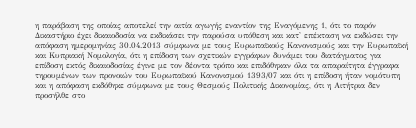η παράβαση της οποίας αποτελεί την αιτία αγωγής εναντίον της Εναγόμενης 1, ότι το παρόν Δικαστήριο έχει δικαιοδοσία να εκδικάσει την παρούσα υπόθεση και κατ' επέκταση να εκδώσει την απόφαση ημερομηνίας 30.04.2013 σύμφωνα με τους Ευρωπαϊκούς Κανονισμούς και την Ευρωπαϊκή και Κυπριακή Νομολογία, ότι η επίδοση των σχετικών εγγράφων δυνάμει του διατάγματος για επίδοση εκτός δικαιοδοσίας έγινε με τον δέοντα τρόπο και επιδόθηκαν όλα τα απαραίτητα έγγραφα τηρουμένων των προνοιών του Ευρωπαϊκού Κανονισμού 1393/07 και ότι η επίδοση ήταν νομότυπη και η απόφαση εκδόθηκε σύμφωνα με τους Θεσμούς Πολιτικής Δικονομίας, ότι η Αιτήτρια δεν προσήλθε στο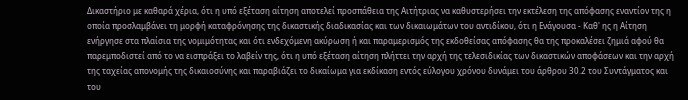Δικαστήριο με καθαρά χέρια, ότι η υπό εξέταση αίτηση αποτελεί προσπάθεια της Αιτήτριας να καθυστερήσει την εκτέλεση της απόφασης εναντίον της η οποία προσλαμβάνει τη μορφή καταφρόνησης της δικαστικής διαδικασίας και των δικαιωμάτων του αντιδίκου, ότι η Ενάγουσα - Καθ' ης η Αίτηση ενήργησε στα πλαίσια της νομιμότητας και ότι ενδεχόμενη ακύρωση ή και παραμερισμός της εκδοθείσας απόφασης θα της προκαλέσει ζημιά αφού θα παρεμποδιστεί από το να εισπράξει το λαβείν της, ότι η υπό εξέταση αίτηση πλήττει την αρχή της τελεσιδικίας των δικαστικών αποφάσεων και την αρχή της ταχείας απονομής της δικαιοσύνης και παραβιάζει το δικαίωμα για εκδίκαση εντός εύλογου χρόνου δυνάμει του άρθρου 30.2 του Συντάγματος και του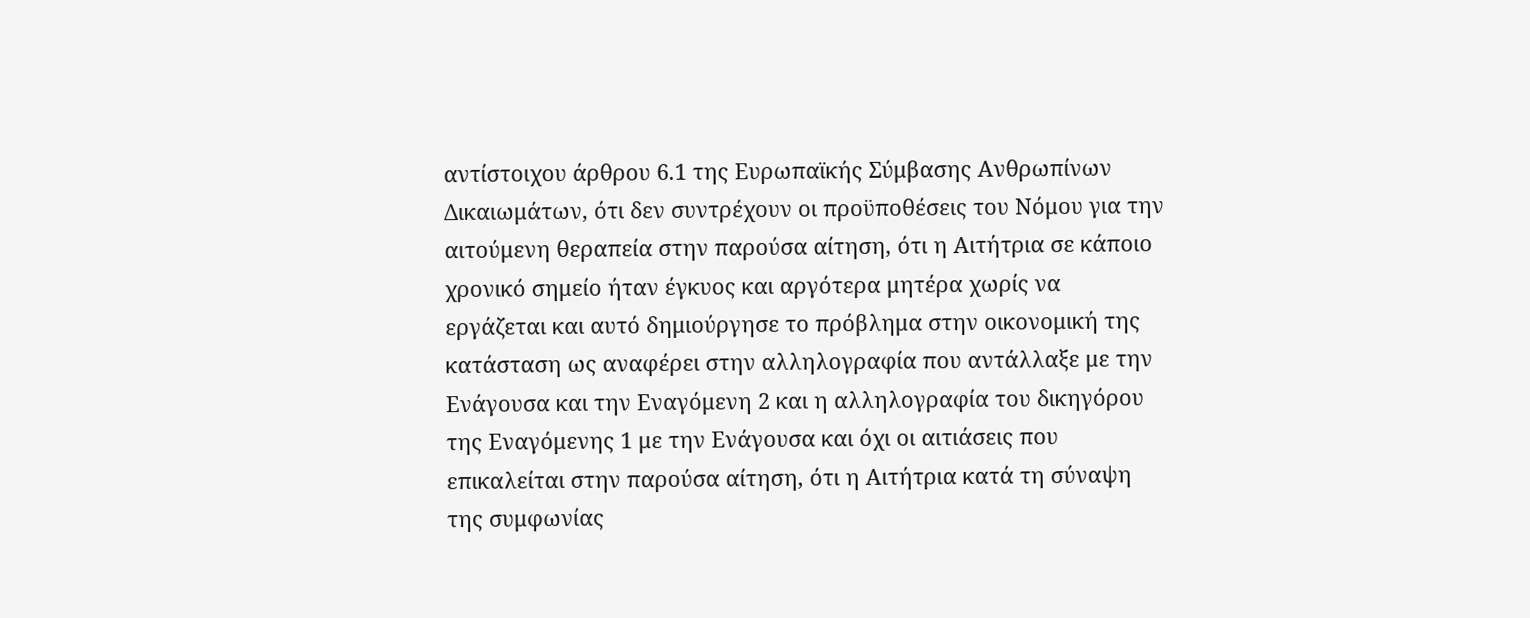αντίστοιχου άρθρου 6.1 της Ευρωπαϊκής Σύμβασης Ανθρωπίνων Δικαιωμάτων, ότι δεν συντρέχουν οι προϋποθέσεις του Νόμου για την αιτούμενη θεραπεία στην παρούσα αίτηση, ότι η Αιτήτρια σε κάποιο χρονικό σημείο ήταν έγκυος και αργότερα μητέρα χωρίς να εργάζεται και αυτό δημιούργησε το πρόβλημα στην οικονομική της κατάσταση ως αναφέρει στην αλληλογραφία που αντάλλαξε με την Ενάγουσα και την Εναγόμενη 2 και η αλληλογραφία του δικηγόρου της Εναγόμενης 1 με την Ενάγουσα και όχι οι αιτιάσεις που επικαλείται στην παρούσα αίτηση, ότι η Αιτήτρια κατά τη σύναψη της συμφωνίας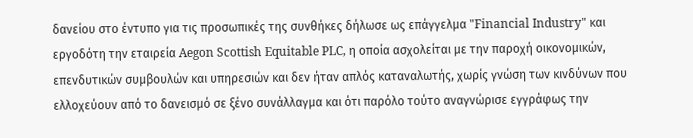δανείου στο έντυπο για τις προσωπικές της συνθήκες δήλωσε ως επάγγελμα "Financial Industry" και εργοδότη την εταιρεία Aegon Scottish Equitable PLC, η οποία ασχολείται με την παροχή οικονομικών, επενδυτικών συμβουλών και υπηρεσιών και δεν ήταν απλός καταναλωτής, χωρίς γνώση των κινδύνων που ελλοχεύουν από το δανεισμό σε ξένο συνάλλαγμα και ότι παρόλο τούτο αναγνώρισε εγγράφως την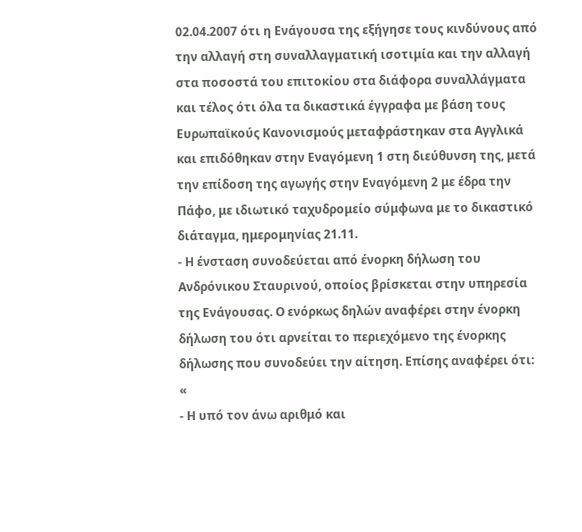02.04.2007 ότι η Ενάγουσα της εξήγησε τους κινδύνους από την αλλαγή στη συναλλαγματική ισοτιμία και την αλλαγή στα ποσοστά του επιτοκίου στα διάφορα συναλλάγματα και τέλος ότι όλα τα δικαστικά έγγραφα με βάση τους Ευρωπαϊκούς Κανονισμούς μεταφράστηκαν στα Αγγλικά και επιδόθηκαν στην Εναγόμενη 1 στη διεύθυνση της, μετά την επίδοση της αγωγής στην Εναγόμενη 2 με έδρα την Πάφο, με ιδιωτικό ταχυδρομείο σύμφωνα με το δικαστικό διάταγμα, ημερομηνίας 21.11.
- Η ένσταση συνοδεύεται από ένορκη δήλωση του Ανδρόνικου Σταυρινού, οποίος βρίσκεται στην υπηρεσία της Ενάγουσας. Ο ενόρκως δηλών αναφέρει στην ένορκη δήλωση του ότι αρνείται το περιεχόμενο της ένορκης δήλωσης που συνοδεύει την αίτηση. Επίσης αναφέρει ότι: «
- Η υπό τον άνω αριθμό και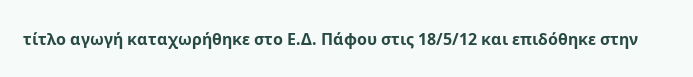τίτλο αγωγή καταχωρήθηκε στο Ε.Δ. Πάφου στις 18/5/12 και επιδόθηκε στην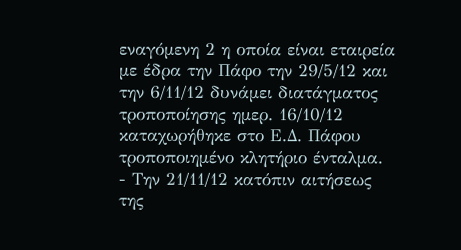εναγόμενη 2 η οποία είναι εταιρεία με έδρα την Πάφο την 29/5/12 και την 6/11/12 δυνάμει διατάγματος τροποποίησης ημερ. 16/10/12 καταχωρήθηκε στο Ε.Δ. Πάφου τροποποιημένο κλητήριο ένταλμα.
- Την 21/11/12 κατόπιν αιτήσεως της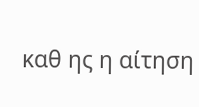καθ ης η αίτηση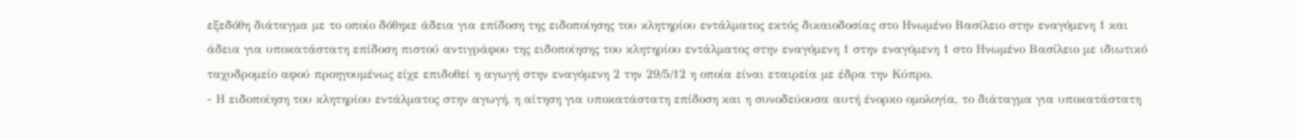εξεδόθη διάταγμα με το οποίο δόθηκε άδεια για επίδοση της ειδοποίησης του κλητηρίου εντάλματος εκτός δικαιοδοσίας στο Ηνωμένο Βασίλειο στην εναγόμενη 1 και άδεια για υποκατάστατη επίδοση πιστού αντιγράφου της ειδοποίησης του κλητηρίου εντάλματος στην εναγόμενη 1 στην εναγόμενη 1 στο Ηνωμένο Βασίλειο με ιδιωτικό ταχυδρομείο αφού προηγουμένως είχε επιδοθεί η αγωγή στην εναγόμενη 2 την 29/5/12 η οποία είναι εταιρεία με έδρα την Κύπρο.
- Η ειδοποίηση του κλητηρίου εντάλματος στην αγωγή, η αίτηση για υποκατάστατη επίδοση και η συνοδεύουσα αυτή ένορκο ομολογία, το διάταγμα για υποκατάστατη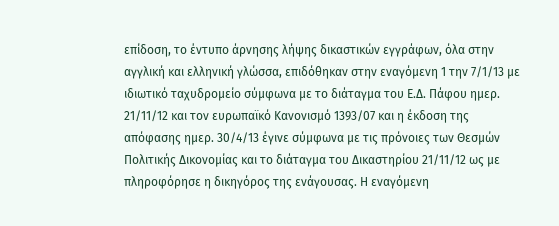επίδοση, το έντυπο άρνησης λήψης δικαστικών εγγράφων, όλα στην αγγλική και ελληνική γλώσσα, επιδόθηκαν στην εναγόμενη 1 την 7/1/13 με ιδιωτικό ταχυδρομείο σύμφωνα με το διάταγμα του Ε.Δ. Πάφου ημερ. 21/11/12 και τον ευρωπαϊκό Κανονισμό 1393/07 και η έκδοση της απόφασης ημερ. 30/4/13 έγινε σύμφωνα με τις πρόνοιες των Θεσμών Πολιτικής Δικονομίας και το διάταγμα του Δικαστηρίου 21/11/12 ως με πληροφόρησε η δικηγόρος της ενάγουσας. Η εναγόμενη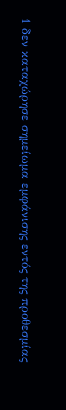1 δεν καταχώρησε σημείωμα εμφάνισης εντός της προθεσμίας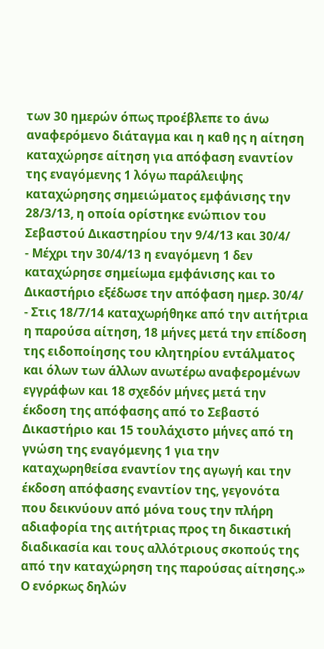των 30 ημερών όπως προέβλεπε το άνω αναφερόμενο διάταγμα και η καθ ης η αίτηση καταχώρησε αίτηση για απόφαση εναντίον της εναγόμενης 1 λόγω παράλειψης καταχώρησης σημειώματος εμφάνισης την 28/3/13, η οποία ορίστηκε ενώπιον του Σεβαστού Δικαστηρίου την 9/4/13 και 30/4/
- Μέχρι την 30/4/13 η εναγόμενη 1 δεν καταχώρησε σημείωμα εμφάνισης και το Δικαστήριο εξέδωσε την απόφαση ημερ. 30/4/
- Στις 18/7/14 καταχωρήθηκε από την αιτήτρια η παρούσα αίτηση, 18 μήνες μετά την επίδοση της ειδοποίησης του κλητηρίου εντάλματος και όλων των άλλων ανωτέρω αναφερομένων εγγράφων και 18 σχεδόν μήνες μετά την έκδοση της απόφασης από το Σεβαστό Δικαστήριο και 15 τουλάχιστο μήνες από τη γνώση της εναγόμενης 1 για την καταχωρηθείσα εναντίον της αγωγή και την έκδοση απόφασης εναντίον της, γεγονότα που δεικνύουν από μόνα τους την πλήρη αδιαφορία της αιτήτριας προς τη δικαστική διαδικασία και τους αλλότριους σκοπούς της από την καταχώρηση της παρούσας αίτησης.» Ο ενόρκως δηλών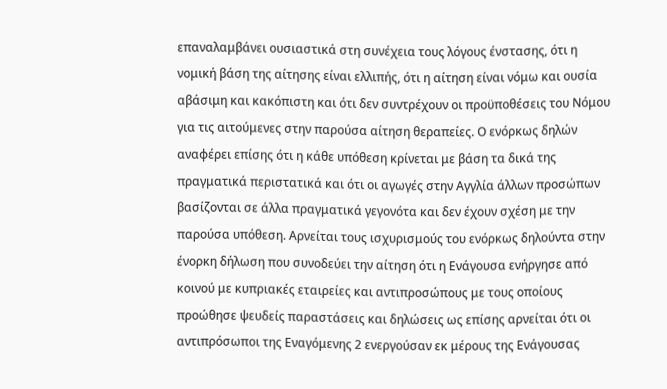επαναλαμβάνει ουσιαστικά στη συνέχεια τους λόγους ένστασης, ότι η νομική βάση της αίτησης είναι ελλιπής, ότι η αίτηση είναι νόμω και ουσία αβάσιμη και κακόπιστη και ότι δεν συντρέχουν οι προϋποθέσεις του Νόμου για τις αιτούμενες στην παρούσα αίτηση θεραπείες. Ο ενόρκως δηλών αναφέρει επίσης ότι η κάθε υπόθεση κρίνεται με βάση τα δικά της πραγματικά περιστατικά και ότι οι αγωγές στην Αγγλία άλλων προσώπων βασίζονται σε άλλα πραγματικά γεγονότα και δεν έχουν σχέση με την παρούσα υπόθεση. Αρνείται τους ισχυρισμούς του ενόρκως δηλούντα στην ένορκη δήλωση που συνοδεύει την αίτηση ότι η Ενάγουσα ενήργησε από κοινού με κυπριακές εταιρείες και αντιπροσώπους με τους οποίους προώθησε ψευδείς παραστάσεις και δηλώσεις ως επίσης αρνείται ότι οι αντιπρόσωποι της Εναγόμενης 2 ενεργούσαν εκ μέρους της Ενάγουσας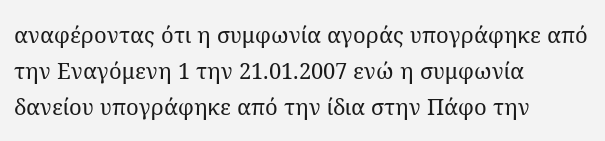αναφέροντας ότι η συμφωνία αγοράς υπογράφηκε από την Εναγόμενη 1 την 21.01.2007 ενώ η συμφωνία δανείου υπογράφηκε από την ίδια στην Πάφο την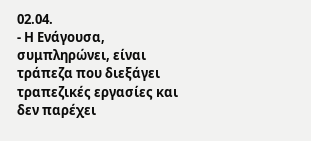02.04.
- Η Ενάγουσα, συμπληρώνει, είναι τράπεζα που διεξάγει τραπεζικές εργασίες και δεν παρέχει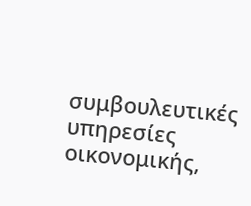συμβουλευτικές υπηρεσίες οικονομικής,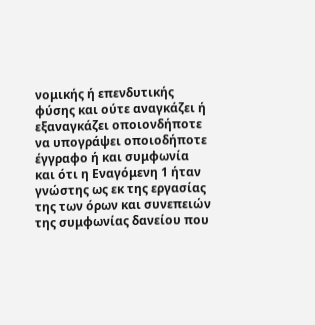νομικής ή επενδυτικής φύσης και ούτε αναγκάζει ή εξαναγκάζει οποιονδήποτε να υπογράψει οποιοδήποτε έγγραφο ή και συμφωνία και ότι η Εναγόμενη 1 ήταν γνώστης ως εκ της εργασίας της των όρων και συνεπειών της συμφωνίας δανείου που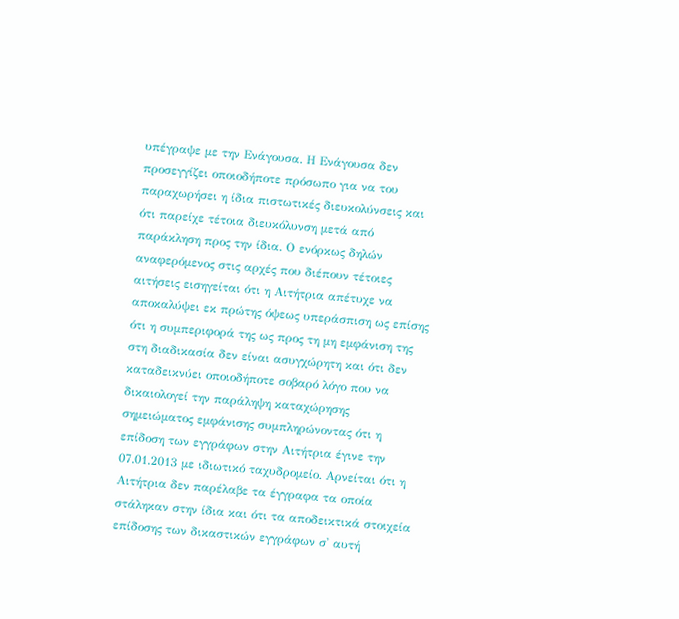υπέγραψε με την Ενάγουσα. Η Ενάγουσα δεν προσεγγίζει οποιοδήποτε πρόσωπο για να του παραχωρήσει η ίδια πιστωτικές διευκολύνσεις και ότι παρείχε τέτοια διευκόλυνση μετά από παράκληση προς την ίδια. Ο ενόρκως δηλών αναφερόμενος στις αρχές που διέπουν τέτοιες αιτήσεις εισηγείται ότι η Αιτήτρια απέτυχε να αποκαλύψει εκ πρώτης όψεως υπεράσπιση ως επίσης ότι η συμπεριφορά της ως προς τη μη εμφάνιση της στη διαδικασία δεν είναι ασυγχώρητη και ότι δεν καταδεικνύει οποιοδήποτε σοβαρό λόγο που να δικαιολογεί την παράληψη καταχώρησης σημειώματος εμφάνισης συμπληρώνοντας ότι η επίδοση των εγγράφων στην Αιτήτρια έγινε την 07.01.2013 με ιδιωτικό ταχυδρομείο. Αρνείται ότι η Αιτήτρια δεν παρέλαβε τα έγγραφα τα οποία στάληκαν στην ίδια και ότι τα αποδεικτικά στοιχεία επίδοσης των δικαστικών εγγράφων σ' αυτή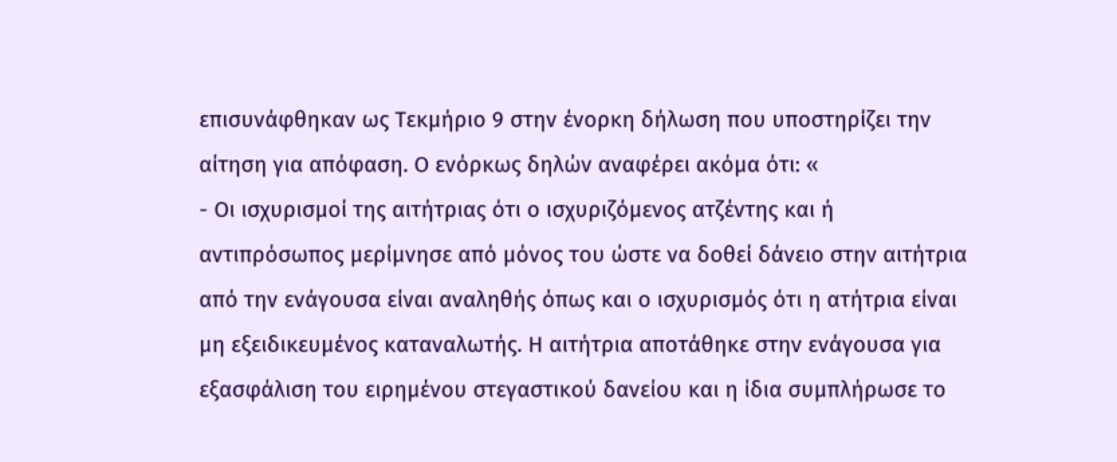επισυνάφθηκαν ως Τεκμήριο 9 στην ένορκη δήλωση που υποστηρίζει την αίτηση για απόφαση. Ο ενόρκως δηλών αναφέρει ακόμα ότι: «
- Οι ισχυρισμοί της αιτήτριας ότι ο ισχυριζόμενος ατζέντης και ή αντιπρόσωπος μερίμνησε από μόνος του ώστε να δοθεί δάνειο στην αιτήτρια από την ενάγουσα είναι αναληθής όπως και ο ισχυρισμός ότι η ατήτρια είναι μη εξειδικευμένος καταναλωτής. Η αιτήτρια αποτάθηκε στην ενάγουσα για εξασφάλιση του ειρημένου στεγαστικού δανείου και η ίδια συμπλήρωσε το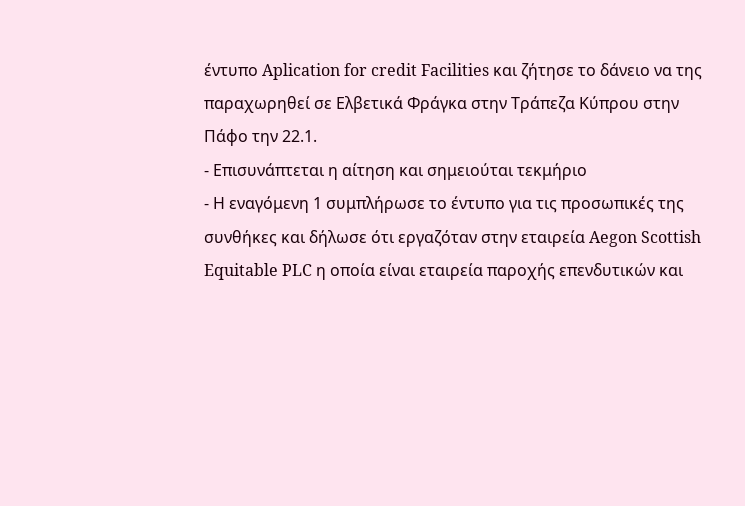έντυπο Aplication for credit Facilities και ζήτησε το δάνειο να της παραχωρηθεί σε Ελβετικά Φράγκα στην Τράπεζα Κύπρου στην Πάφο την 22.1.
- Επισυνάπτεται η αίτηση και σημειούται τεκμήριο
- Η εναγόμενη 1 συμπλήρωσε το έντυπο για τις προσωπικές της συνθήκες και δήλωσε ότι εργαζόταν στην εταιρεία Aegon Scottish Equitable PLC η οποία είναι εταιρεία παροχής επενδυτικών και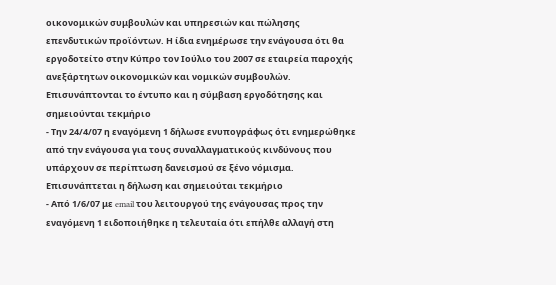οικονομικών συμβουλών και υπηρεσιών και πώλησης επενδυτικών προϊόντων. Η ίδια ενημέρωσε την ενάγουσα ότι θα εργοδοτείτο στην Κύπρο τον Ιούλιο του 2007 σε εταιρεία παροχής ανεξάρτητων οικονομικών και νομικών συμβουλών. Επισυνάπτονται το έντυπο και η σύμβαση εργοδότησης και σημειούνται τεκμήριο
- Την 24/4/07 η εναγόμενη 1 δήλωσε ενυπογράφως ότι ενημερώθηκε από την ενάγουσα για τους συναλλαγματικούς κινδύνους που υπάρχουν σε περίπτωση δανεισμού σε ξένο νόμισμα. Επισυνάπτεται η δήλωση και σημειούται τεκμήριο
- Από 1/6/07 με email του λειτουργού της ενάγουσας προς την εναγόμενη 1 ειδοποιήθηκε η τελευταία ότι επήλθε αλλαγή στη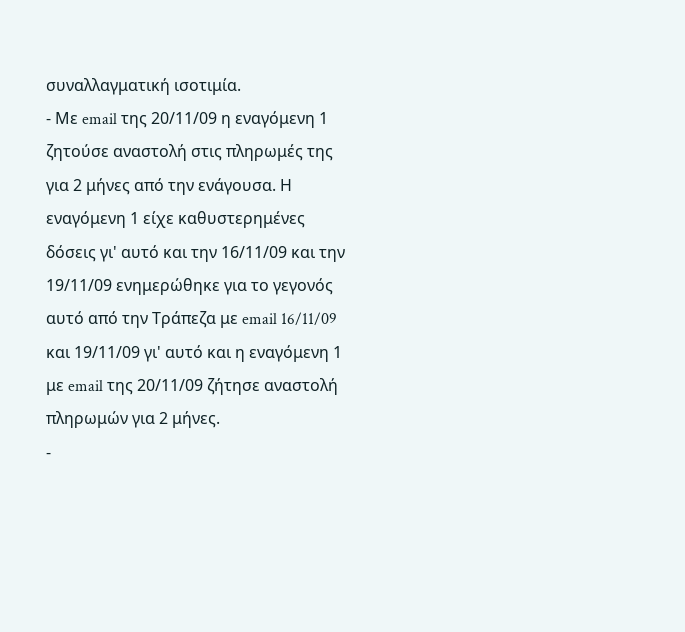συναλλαγματική ισοτιμία.
- Με email της 20/11/09 η εναγόμενη 1 ζητούσε αναστολή στις πληρωμές της για 2 μήνες από την ενάγουσα. Η εναγόμενη 1 είχε καθυστερημένες δόσεις γι' αυτό και την 16/11/09 και την 19/11/09 ενημερώθηκε για το γεγονός αυτό από την Τράπεζα με email 16/11/09 και 19/11/09 γι' αυτό και η εναγόμενη 1 με email της 20/11/09 ζήτησε αναστολή πληρωμών για 2 μήνες.
-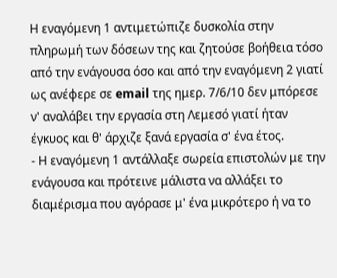Η εναγόμενη 1 αντιμετώπιζε δυσκολία στην πληρωμή των δόσεων της και ζητούσε βοήθεια τόσο από την ενάγουσα όσο και από την εναγόμενη 2 γιατί ως ανέφερε σε email της ημερ. 7/6/10 δεν μπόρεσε ν' αναλάβει την εργασία στη Λεμεσό γιατί ήταν έγκυος και θ' άρχιζε ξανά εργασία σ' ένα έτος.
- Η εναγόμενη 1 αντάλλαξε σωρεία επιστολών με την ενάγουσα και πρότεινε μάλιστα να αλλάξει το διαμέρισμα που αγόρασε μ' ένα μικρότερο ή να το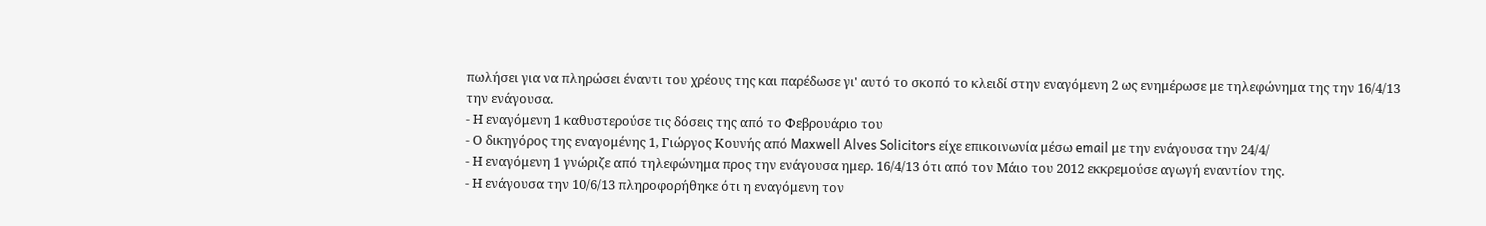πωλήσει για να πληρώσει έναντι του χρέους της και παρέδωσε γι' αυτό το σκοπό το κλειδί στην εναγόμενη 2 ως ενημέρωσε με τηλεφώνημα της την 16/4/13 την ενάγουσα.
- Η εναγόμενη 1 καθυστερούσε τις δόσεις της από το Φεβρουάριο του
- Ο δικηγόρος της εναγομένης 1, Γιώργος Κουνής από Maxwell Alves Solicitors είχε επικοινωνία μέσω email με την ενάγουσα την 24/4/
- Η εναγόμενη 1 γνώριζε από τηλεφώνημα προς την ενάγουσα ημερ. 16/4/13 ότι από τον Μάιο του 2012 εκκρεμούσε αγωγή εναντίον της.
- Η ενάγουσα την 10/6/13 πληροφορήθηκε ότι η εναγόμενη τον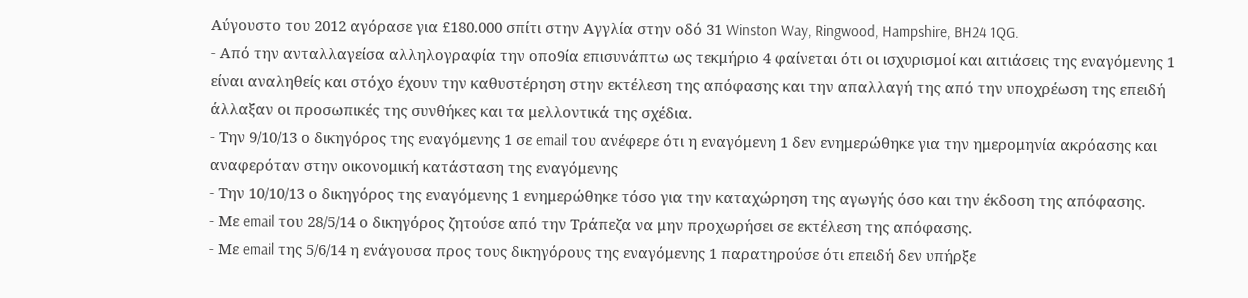Αύγουστο του 2012 αγόρασε για £180.000 σπίτι στην Αγγλία στην οδό 31 Winston Way, Ringwood, Hampshire, BH24 1QG.
- Από την ανταλλαγείσα αλληλογραφία την οπο9ία επισυνάπτω ως τεκμήριο 4 φαίνεται ότι οι ισχυρισμοί και αιτιάσεις της εναγόμενης 1 είναι αναληθείς και στόχο έχουν την καθυστέρηση στην εκτέλεση της απόφασης και την απαλλαγή της από την υποχρέωση της επειδή άλλαξαν οι προσωπικές της συνθήκες και τα μελλοντικά της σχέδια.
- Την 9/10/13 ο δικηγόρος της εναγόμενης 1 σε email του ανέφερε ότι η εναγόμενη 1 δεν ενημερώθηκε για την ημερομηνία ακρόασης και αναφερόταν στην οικονομική κατάσταση της εναγόμενης
- Την 10/10/13 ο δικηγόρος της εναγόμενης 1 ενημερώθηκε τόσο για την καταχώρηση της αγωγής όσο και την έκδοση της απόφασης.
- Με email του 28/5/14 ο δικηγόρος ζητούσε από την Τράπεζα να μην προχωρήσει σε εκτέλεση της απόφασης.
- Με email της 5/6/14 η ενάγουσα προς τους δικηγόρους της εναγόμενης 1 παρατηρούσε ότι επειδή δεν υπήρξε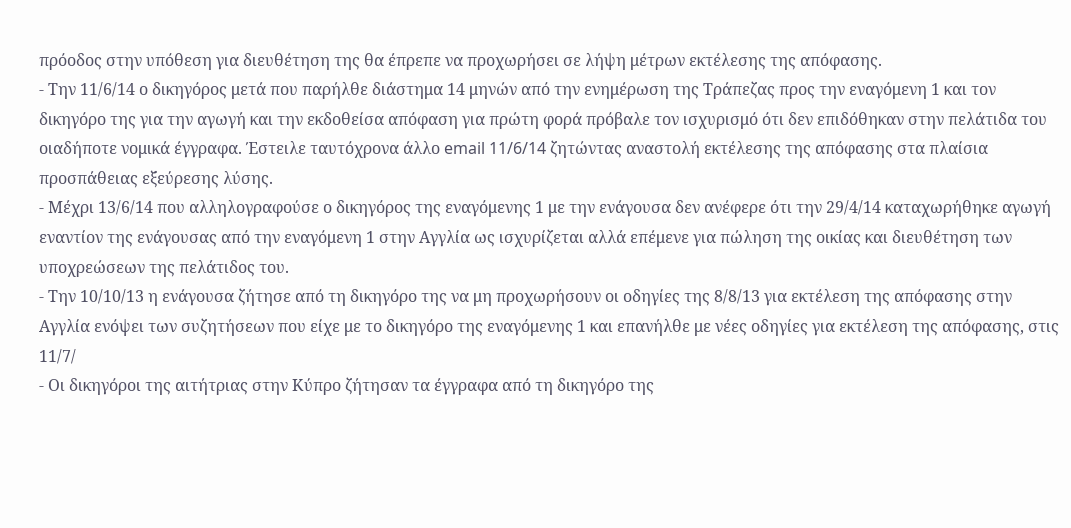πρόοδος στην υπόθεση για διευθέτηση της θα έπρεπε να προχωρήσει σε λήψη μέτρων εκτέλεσης της απόφασης.
- Την 11/6/14 ο δικηγόρος μετά που παρήλθε διάστημα 14 μηνών από την ενημέρωση της Τράπεζας προς την εναγόμενη 1 και τον δικηγόρο της για την αγωγή και την εκδοθείσα απόφαση για πρώτη φορά πρόβαλε τον ισχυρισμό ότι δεν επιδόθηκαν στην πελάτιδα του οιαδήποτε νομικά έγγραφα. Έστειλε ταυτόχρονα άλλο email 11/6/14 ζητώντας αναστολή εκτέλεσης της απόφασης στα πλαίσια προσπάθειας εξεύρεσης λύσης.
- Μέχρι 13/6/14 που αλληλογραφούσε ο δικηγόρος της εναγόμενης 1 με την ενάγουσα δεν ανέφερε ότι την 29/4/14 καταχωρήθηκε αγωγή εναντίον της ενάγουσας από την εναγόμενη 1 στην Αγγλία ως ισχυρίζεται αλλά επέμενε για πώληση της οικίας και διευθέτηση των υποχρεώσεων της πελάτιδος του.
- Την 10/10/13 η ενάγουσα ζήτησε από τη δικηγόρο της να μη προχωρήσουν οι οδηγίες της 8/8/13 για εκτέλεση της απόφασης στην Αγγλία ενόψει των συζητήσεων που είχε με το δικηγόρο της εναγόμενης 1 και επανήλθε με νέες οδηγίες για εκτέλεση της απόφασης, στις 11/7/
- Οι δικηγόροι της αιτήτριας στην Κύπρο ζήτησαν τα έγγραφα από τη δικηγόρο της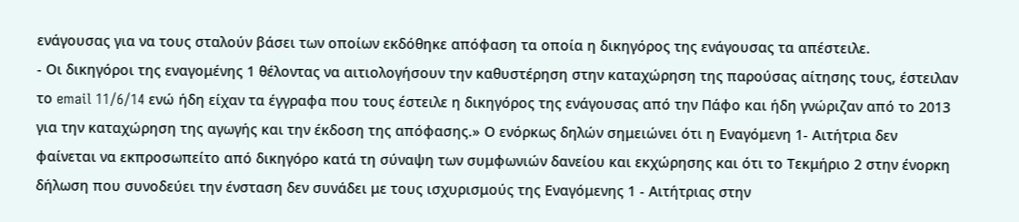ενάγουσας για να τους σταλούν βάσει των οποίων εκδόθηκε απόφαση τα οποία η δικηγόρος της ενάγουσας τα απέστειλε.
- Οι δικηγόροι της εναγομένης 1 θέλοντας να αιτιολογήσουν την καθυστέρηση στην καταχώρηση της παρούσας αίτησης τους, έστειλαν το email 11/6/14 ενώ ήδη είχαν τα έγγραφα που τους έστειλε η δικηγόρος της ενάγουσας από την Πάφο και ήδη γνώριζαν από το 2013 για την καταχώρηση της αγωγής και την έκδοση της απόφασης.» Ο ενόρκως δηλών σημειώνει ότι η Εναγόμενη 1- Αιτήτρια δεν φαίνεται να εκπροσωπείτο από δικηγόρο κατά τη σύναψη των συμφωνιών δανείου και εκχώρησης και ότι το Τεκμήριο 2 στην ένορκη δήλωση που συνοδεύει την ένσταση δεν συνάδει με τους ισχυρισμούς της Εναγόμενης 1 - Αιτήτριας στην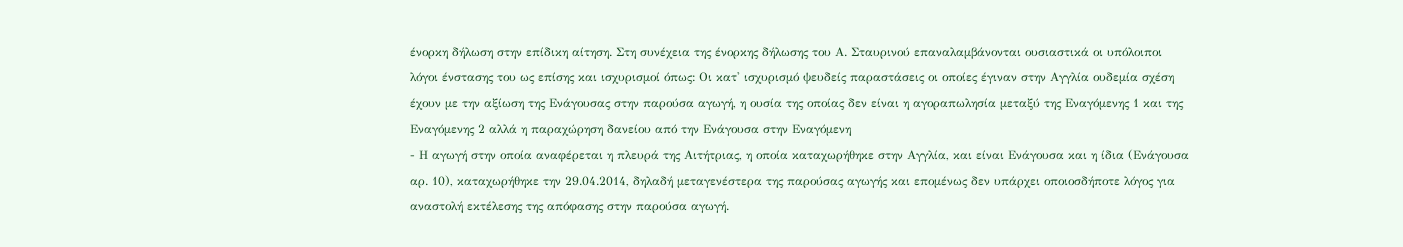ένορκη δήλωση στην επίδικη αίτηση. Στη συνέχεια της ένορκης δήλωσης του Α. Σταυρινού επαναλαμβάνονται ουσιαστικά οι υπόλοιποι λόγοι ένστασης του ως επίσης και ισχυρισμοί όπως: Οι κατ' ισχυρισμό ψευδείς παραστάσεις οι οποίες έγιναν στην Αγγλία ουδεμία σχέση έχουν με την αξίωση της Ενάγουσας στην παρούσα αγωγή, η ουσία της οποίας δεν είναι η αγοραπωλησία μεταξύ της Εναγόμενης 1 και της Εναγόμενης 2 αλλά η παραχώρηση δανείου από την Ενάγουσα στην Εναγόμενη
- Η αγωγή στην οποία αναφέρεται η πλευρά της Αιτήτριας, η οποία καταχωρήθηκε στην Αγγλία, και είναι Ενάγουσα και η ίδια (Ενάγουσα αρ. 10), καταχωρήθηκε την 29.04.2014, δηλαδή μεταγενέστερα της παρούσας αγωγής και επομένως δεν υπάρχει οποιοσδήποτε λόγος για αναστολή εκτέλεσης της απόφασης στην παρούσα αγωγή.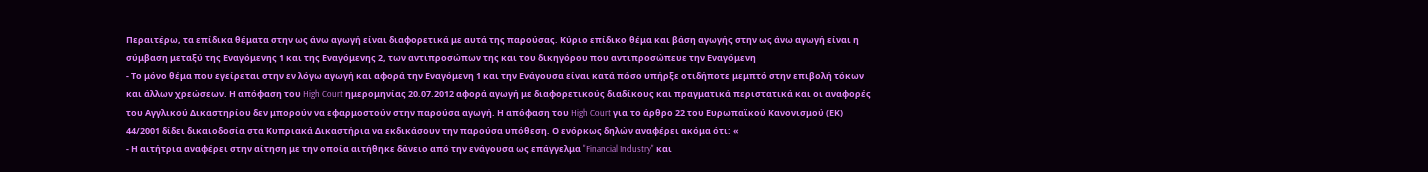Περαιτέρω, τα επίδικα θέματα στην ως άνω αγωγή είναι διαφορετικά με αυτά της παρούσας. Κύριο επίδικο θέμα και βάση αγωγής στην ως άνω αγωγή είναι η σύμβαση μεταξύ της Εναγόμενης 1 και της Εναγόμενης 2, των αντιπροσώπων της και του δικηγόρου που αντιπροσώπευε την Εναγόμενη
- Το μόνο θέμα που εγείρεται στην εν λόγω αγωγή και αφορά την Εναγόμενη 1 και την Ενάγουσα είναι κατά πόσο υπήρξε οτιδήποτε μεμπτό στην επιβολή τόκων και άλλων χρεώσεων. Η απόφαση του High Court ημερομηνίας 20.07.2012 αφορά αγωγή με διαφορετικούς διαδίκους και πραγματικά περιστατικά και οι αναφορές του Αγγλικού Δικαστηρίου δεν μπορούν να εφαρμοστούν στην παρούσα αγωγή. Η απόφαση του High Court για το άρθρο 22 του Ευρωπαϊκού Κανονισμού (ΕΚ) 44/2001 δίδει δικαιοδοσία στα Κυπριακά Δικαστήρια να εκδικάσουν την παρούσα υπόθεση. Ο ενόρκως δηλών αναφέρει ακόμα ότι: «
- Η αιτήτρια αναφέρει στην αίτηση με την οποία αιτήθηκε δάνειο από την ενάγουσα ως επάγγελμα "Financial Industry" και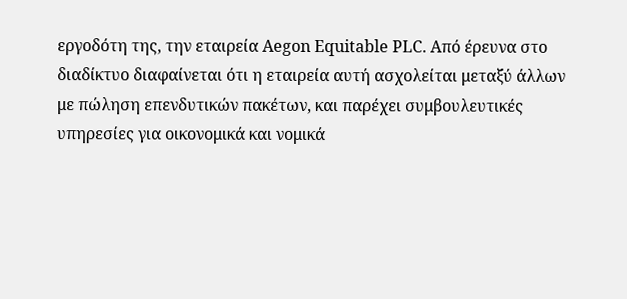εργοδότη της, την εταιρεία Aegon Equitable PLC. Από έρευνα στο διαδίκτυο διαφαίνεται ότι η εταιρεία αυτή ασχολείται μεταξύ άλλων με πώληση επενδυτικών πακέτων, και παρέχει συμβουλευτικές υπηρεσίες για οικονομικά και νομικά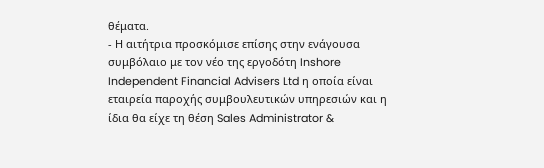θέματα.
- Η αιτήτρια προσκόμισε επίσης στην ενάγουσα συμβόλαιο με τον νέο της εργοδότη Inshore Independent Financial Advisers Ltd η οποία είναι εταιρεία παροχής συμβουλευτικών υπηρεσιών και η ίδια θα είχε τη θέση Sales Administrator &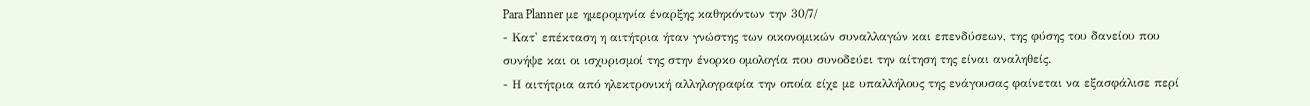Para Planner με ημερομηνία έναρξης καθηκόντων την 30/7/
- Κατ' επέκταση η αιτήτρια ήταν γνώστης των οικονομικών συναλλαγών και επενδύσεων, της φύσης του δανείου που συνήψε και οι ισχυρισμοί της στην ένορκο ομολογία που συνοδεύει την αίτηση της είναι αναληθείς.
- Η αιτήτρια από ηλεκτρονική αλληλογραφία την οποία είχε με υπαλλήλους της ενάγουσας φαίνεται να εξασφάλισε περί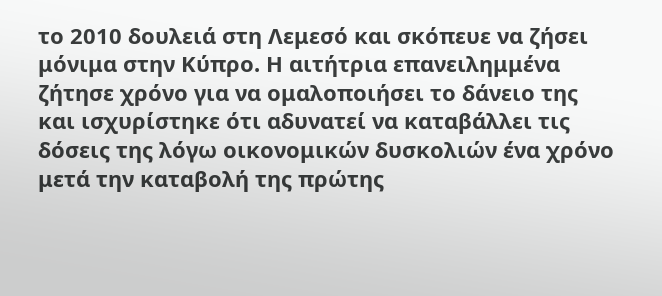το 2010 δουλειά στη Λεμεσό και σκόπευε να ζήσει μόνιμα στην Κύπρο. Η αιτήτρια επανειλημμένα ζήτησε χρόνο για να ομαλοποιήσει το δάνειο της και ισχυρίστηκε ότι αδυνατεί να καταβάλλει τις δόσεις της λόγω οικονομικών δυσκολιών ένα χρόνο μετά την καταβολή της πρώτης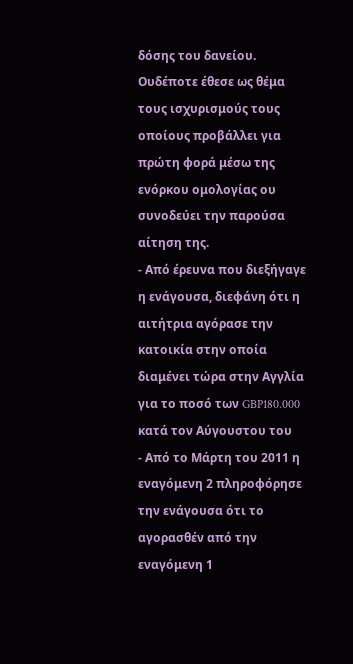δόσης του δανείου. Ουδέποτε έθεσε ως θέμα τους ισχυρισμούς τους οποίους προβάλλει για πρώτη φορά μέσω της ενόρκου ομολογίας ου συνοδεύει την παρούσα αίτηση της.
- Από έρευνα που διεξήγαγε η ενάγουσα, διεφάνη ότι η αιτήτρια αγόρασε την κατοικία στην οποία διαμένει τώρα στην Αγγλία για το ποσό των GBP180.000 κατά τον Αύγουστου του
- Από το Μάρτη του 2011 η εναγόμενη 2 πληροφόρησε την ενάγουσα ότι το αγορασθέν από την εναγόμενη 1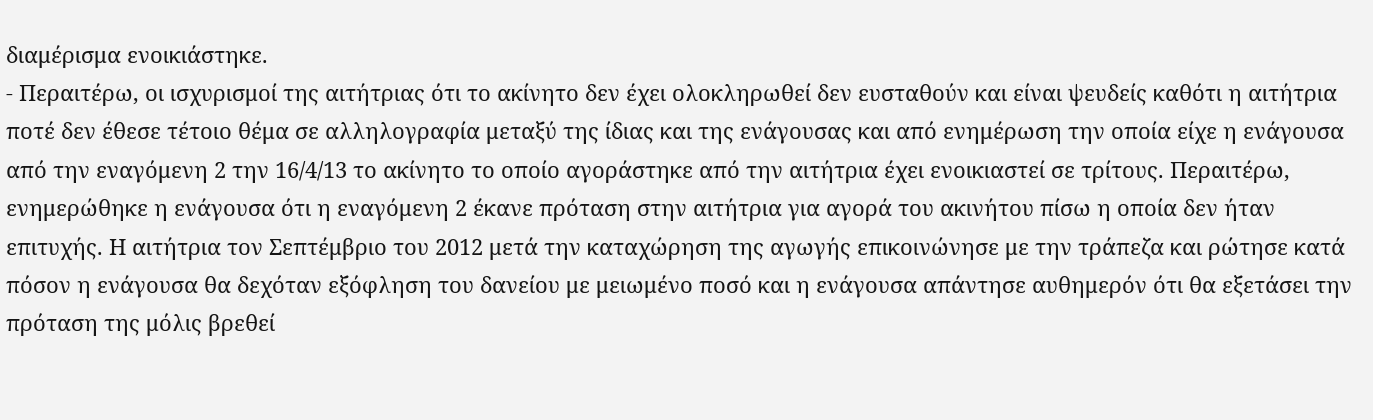διαμέρισμα ενοικιάστηκε.
- Περαιτέρω, οι ισχυρισμοί της αιτήτριας ότι το ακίνητο δεν έχει ολοκληρωθεί δεν ευσταθούν και είναι ψευδείς καθότι η αιτήτρια ποτέ δεν έθεσε τέτοιο θέμα σε αλληλογραφία μεταξύ της ίδιας και της ενάγουσας και από ενημέρωση την οποία είχε η ενάγουσα από την εναγόμενη 2 την 16/4/13 το ακίνητο το οποίο αγοράστηκε από την αιτήτρια έχει ενοικιαστεί σε τρίτους. Περαιτέρω, ενημερώθηκε η ενάγουσα ότι η εναγόμενη 2 έκανε πρόταση στην αιτήτρια για αγορά του ακινήτου πίσω η οποία δεν ήταν επιτυχής. Η αιτήτρια τον Σεπτέμβριο του 2012 μετά την καταχώρηση της αγωγής επικοινώνησε με την τράπεζα και ρώτησε κατά πόσον η ενάγουσα θα δεχόταν εξόφληση του δανείου με μειωμένο ποσό και η ενάγουσα απάντησε αυθημερόν ότι θα εξετάσει την πρόταση της μόλις βρεθεί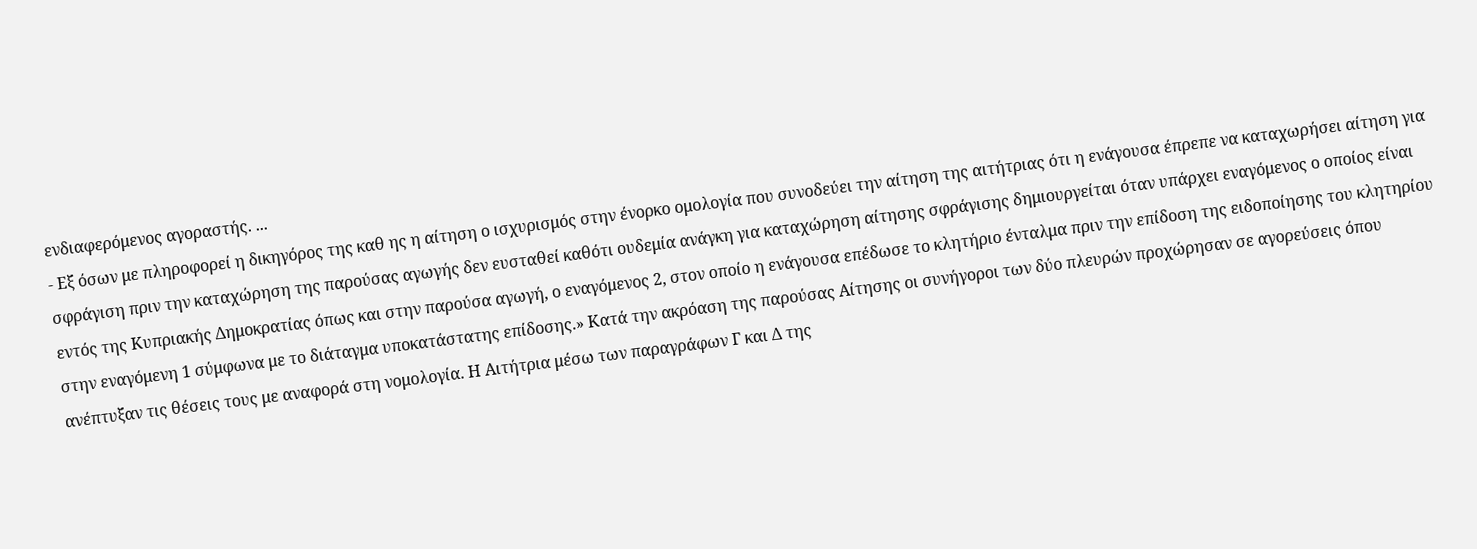ενδιαφερόμενος αγοραστής. ...
- Εξ όσων με πληροφορεί η δικηγόρος της καθ ης η αίτηση ο ισχυρισμός στην ένορκο ομολογία που συνοδεύει την αίτηση της αιτήτριας ότι η ενάγουσα έπρεπε να καταχωρήσει αίτηση για σφράγιση πριν την καταχώρηση της παρούσας αγωγής δεν ευσταθεί καθότι ουδεμία ανάγκη για καταχώρηση αίτησης σφράγισης δημιουργείται όταν υπάρχει εναγόμενος ο οποίος είναι εντός της Κυπριακής Δημοκρατίας όπως και στην παρούσα αγωγή, ο εναγόμενος 2, στον οποίο η ενάγουσα επέδωσε το κλητήριο ένταλμα πριν την επίδοση της ειδοποίησης του κλητηρίου στην εναγόμενη 1 σύμφωνα με το διάταγμα υποκατάστατης επίδοσης.» Κατά την ακρόαση της παρούσας Αίτησης οι συνήγοροι των δύο πλευρών προχώρησαν σε αγορεύσεις όπου ανέπτυξαν τις θέσεις τους με αναφορά στη νομολογία. Η Αιτήτρια μέσω των παραγράφων Γ και Δ της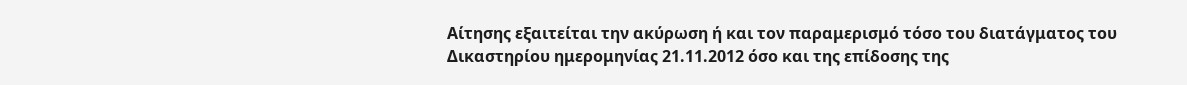Αίτησης εξαιτείται την ακύρωση ή και τον παραμερισμό τόσο του διατάγματος του Δικαστηρίου ημερομηνίας 21.11.2012 όσο και της επίδοσης της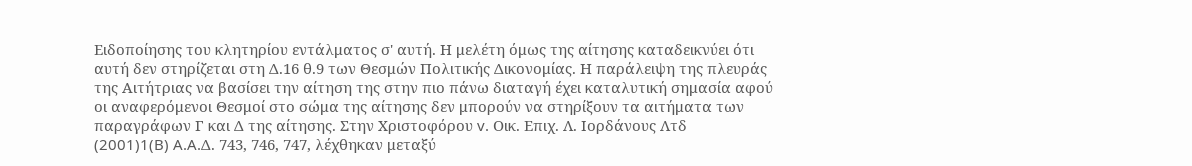Ειδοποίησης του κλητηρίου εντάλματος σ' αυτή. Η μελέτη όμως της αίτησης καταδεικνύει ότι αυτή δεν στηρίζεται στη Δ.16 θ.9 των Θεσμών Πολιτικής Δικονομίας. Η παράλειψη της πλευράς της Αιτήτριας να βασίσει την αίτηση της στην πιο πάνω διαταγή έχει καταλυτική σημασία αφού οι αναφερόμενοι Θεσμοί στο σώμα της αίτησης δεν μπορούν να στηρίξουν τα αιτήματα των παραγράφων Γ και Δ της αίτησης. Στην Χριστοφόρου v. Οικ. Επιχ. Λ. Ιορδάνους Λτδ
(2001)1(B) A.A.Δ. 743, 746, 747, λέχθηκαν μεταξύ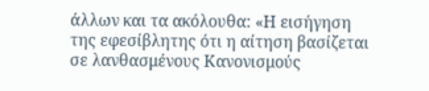άλλων και τα ακόλουθα: «Η εισήγηση της εφεσίβλητης ότι η αίτηση βασίζεται σε λανθασμένους Κανονισμούς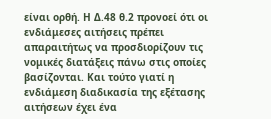είναι ορθή. Η Δ.48 θ.2 προνοεί ότι οι ενδιάμεσες αιτήσεις πρέπει απαραιτήτως να προσδιορίζουν τις νομικές διατάξεις πάνω στις οποίες βασίζονται. Και τούτο γιατί η ενδιάμεση διαδικασία της εξέτασης αιτήσεων έχει ένα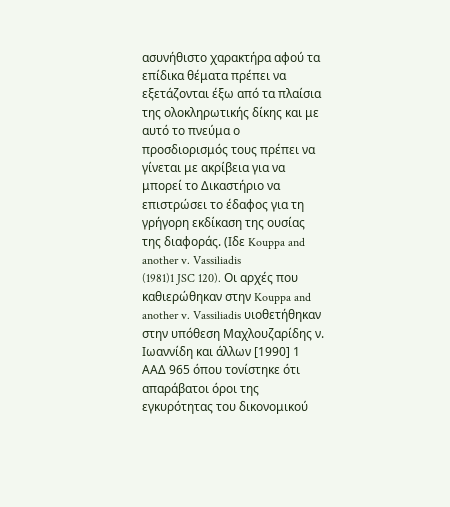ασυνήθιστο χαρακτήρα αφού τα επίδικα θέματα πρέπει να εξετάζονται έξω από τα πλαίσια της ολοκληρωτικής δίκης και με αυτό το πνεύμα ο προσδιορισμός τους πρέπει να γίνεται με ακρίβεια για να μπορεί το Δικαστήριο να επιστρώσει το έδαφος για τη γρήγορη εκδίκαση της ουσίας της διαφοράς. (Ιδε Kouppa and another v. Vassiliadis
(1981)1 JSC 120). Οι αρχές που καθιερώθηκαν στην Kouppa and another v. Vassiliadis υιοθετήθηκαν στην υπόθεση Μαχλουζαρίδης ν. Ιωαννίδη και άλλων [1990] 1 ΑΑΔ 965 όπου τονίστηκε ότι απαράβατοι όροι της εγκυρότητας του δικονομικού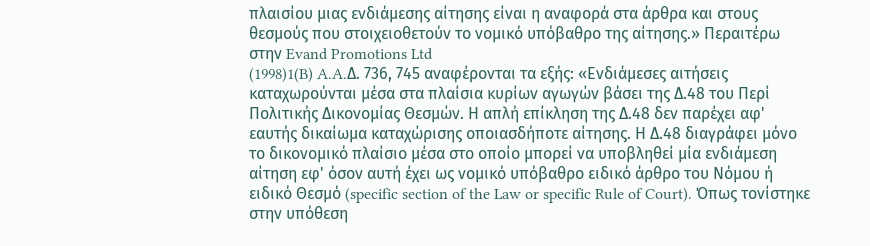πλαισίου μιας ενδιάμεσης αίτησης είναι η αναφορά στα άρθρα και στους θεσμούς που στοιχειοθετούν το νομικό υπόβαθρο της αίτησης.» Περαιτέρω στην Evand Promotions Ltd
(1998)1(B) A.A.Δ. 736, 745 αναφέρονται τα εξής: «Ενδιάμεσες αιτήσεις καταχωρούνται μέσα στα πλαίσια κυρίων αγωγών βάσει της Δ.48 του Περί Πολιτικής Δικονομίας Θεσμών. Η απλή επίκληση της Δ.48 δεν παρέχει αφ' εαυτής δικαίωμα καταχώρισης οποιασδήποτε αίτησης. Η Δ.48 διαγράφει μόνο το δικονομικό πλαίσιο μέσα στο οποίο μπορεί να υποβληθεί μία ενδιάμεση αίτηση εφ' όσον αυτή έχει ως νομικό υπόβαθρο ειδικό άρθρο του Νόμου ή ειδικό Θεσμό (specific section of the Law or specific Rule of Court). Όπως τονίστηκε στην υπόθεση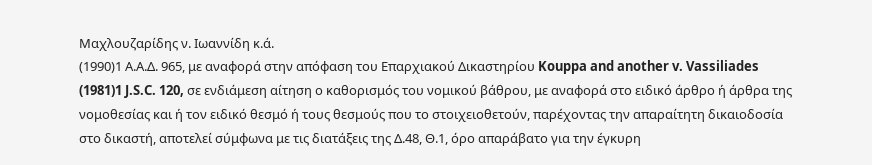Μαχλουζαρίδης ν. Ιωαννίδη κ.ά.
(1990)1 Α.Α.Δ. 965, με αναφορά στην απόφαση του Επαρχιακού Δικαστηρίου Kouppa and another v. Vassiliades
(1981)1 J.S.C. 120, σε ενδιάμεση αίτηση ο καθορισμός του νομικού βάθρου, με αναφορά στο ειδικό άρθρο ή άρθρα της νομοθεσίας και ή τον ειδικό θεσμό ή τους θεσμούς που το στοιχειοθετούν, παρέχοντας την απαραίτητη δικαιοδοσία στο δικαστή, αποτελεί σύμφωνα με τις διατάξεις της Δ.48, Θ.1, όρο απαράβατο για την έγκυρη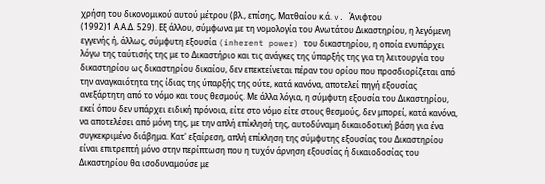χρήση του δικονομικού αυτού μέτρου (βλ., επίσης, Ματθαίου κ.ά. v. Άνιφτου
(1992)1 Α.Α.Δ. 529). Εξ άλλου, σύμφωνα με τη νομολογία του Ανωτάτου Δικαστηρίου, η λεγόμενη εγγενής ή, άλλως, σύμφυτη εξουσία (inherent power) του δικαστηρίου, η οποία ενυπάρχει λόγω της ταύτισής της με το Δικαστήριο και τις ανάγκες της ύπαρξής της για τη λειτουργία του δικαστηρίου ως δικαστηρίου δικαίου, δεν επεκτείνεται πέραν του ορίου που προσδιορίζεται από την αναγκαιότητα της ίδιας της ύπαρξής της ούτε, κατά κανόνα, αποτελεί πηγή εξουσίας ανεξάρτητη από το νόμο και τους θεσμούς. Με άλλα λόγια, η σύμφυτη εξουσία του Δικαστηρίου, εκεί όπου δεν υπάρχει ειδική πρόνοια, είτε στο νόμο είτε στους θεσμούς, δεν μπορεί, κατά κανόνα, να αποτελέσει από μόνη της, με την απλή επίκλησή της, αυτοδύναμη δικαιοδοτική βάση για ένα συγκεκριμένο διάβημα. Κατ' εξαίρεση, απλή επίκληση της σύμφυτης εξουσίας του Δικαστηρίου είναι επιτρεπτή μόνο στην περίπτωση που η τυχόν άρνηση εξουσίας ή δικαιοδοσίας του Δικαστηρίου θα ισοδυναμούσε με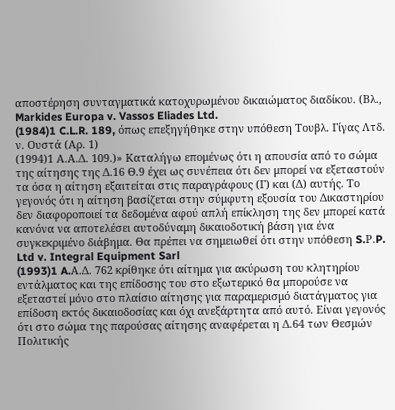αποστέρηση συνταγματικά κατοχυρωμένου δικαιώματος διαδίκου. (Βλ., Markides Europa v. Vassos Eliades Ltd.
(1984)1 C.L.R. 189, όπως επεξηγήθηκε στην υπόθεση Τουβλ. Γίγας Λτδ. ν. Ουστά (Αρ. 1)
(1994)1 Α.Α.Δ. 109.)» Καταλήγω επομένως ότι η απουσία από το σώμα της αίτησης της Δ.16 Θ.9 έχει ως συνέπεια ότι δεν μπορεί να εξεταστούν τα όσα η αίτηση εξαιτείται στις παραγράφους (Γ) και (Δ) αυτής. Το γεγονός ότι η αίτηση βασίζεται στην σύμφυτη εξουσία του Δικαστηρίου δεν διαφοροποιεί τα δεδομένα αφού απλή επίκληση της δεν μπορεί κατά κανόνα να αποτελέσει αυτοδύναμη δικαιοδοτική βάση για ένα συγκεκριμένο διάβημα. Θα πρέπει να σημειωθεί ότι στην υπόθεση S.Ρ.P. Ltd v. Integral Equipment Sarl
(1993)1 A.Α.Δ. 762 κρίθηκε ότι αίτημα για ακύρωση του κλητηρίου εντάλματος και της επίδοσης του στο εξωτερικό θα μπορούσε να εξεταστεί μόνο στο πλαίσιο αίτησης για παραμερισμό διατάγματος για επίδοση εκτός δικαιοδοσίας και όχι ανεξάρτητα από αυτό. Είναι γεγονός ότι στο σώμα της παρούσας αίτησης αναφέρεται η Δ.64 των Θεσμών Πολιτικής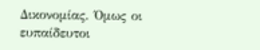Δικονομίας. Όμως οι ευπαίδευτοι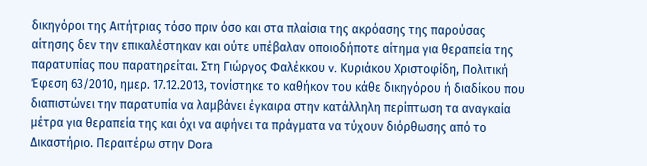δικηγόροι της Αιτήτριας τόσο πριν όσο και στα πλαίσια της ακρόασης της παρούσας αίτησης δεν την επικαλέστηκαν και ούτε υπέβαλαν οποιοδήποτε αίτημα για θεραπεία της παρατυπίας που παρατηρείται. Στη Γιώργος Φαλέκκου v. Κυριάκου Χριστοφίδη, Πολιτική Έφεση 63/2010, ημερ. 17.12.2013, τονίστηκε το καθήκον του κάθε δικηγόρου ή διαδίκου που διαπιστώνει την παρατυπία να λαμβάνει έγκαιρα στην κατάλληλη περίπτωση τα αναγκαία μέτρα για θεραπεία της και όχι να αφήνει τα πράγματα να τύχουν διόρθωσης από το Δικαστήριο. Περαιτέρω στην Dora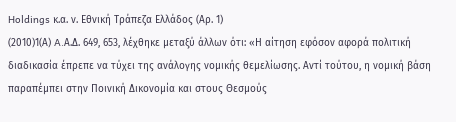Holdings κ.α. ν. Εθνική Τράπεζα Ελλάδος (Αρ. 1)
(2010)1(Α) A.Α.Δ. 649, 653, λέχθηκε μεταξύ άλλων ότι: «Η αίτηση εφόσον αφορά πολιτική διαδικασία έπρεπε να τύχει της ανάλογης νομικής θεμελίωσης. Αντί τούτου, η νομική βάση παραπέμπει στην Ποινική Δικονομία και στους Θεσμούς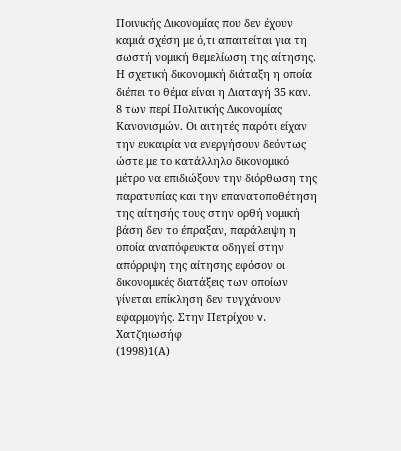Ποινικής Δικονομίας που δεν έχουν καμιά σχέση με ό,τι απαιτείται για τη σωστή νομική θεμελίωση της αίτησης. Η σχετική δικονομική διάταξη η οποία διέπει το θέμα είναι η Διαταγή 35 καν. 8 των περί Πολιτικής Δικονομίας Κανονισμών. Οι αιτητές παρότι είχαν την ευκαιρία να ενεργήσουν δεόντως ώστε με το κατάλληλο δικονομικό μέτρο να επιδιώξουν την διόρθωση της παρατυπίας και την επανατοποθέτηση της αίτησής τους στην ορθή νομική βάση δεν το έπραξαν, παράλειψη η οποία αναπόφευκτα οδηγεί στην απόρριψη της αίτησης εφόσον οι δικονομικές διατάξεις των οποίων γίνεται επίκληση δεν τυγχάνουν εφαρμογής. Στην Πετρίχου v. Χατζηιωσήφ
(1998)1(Α)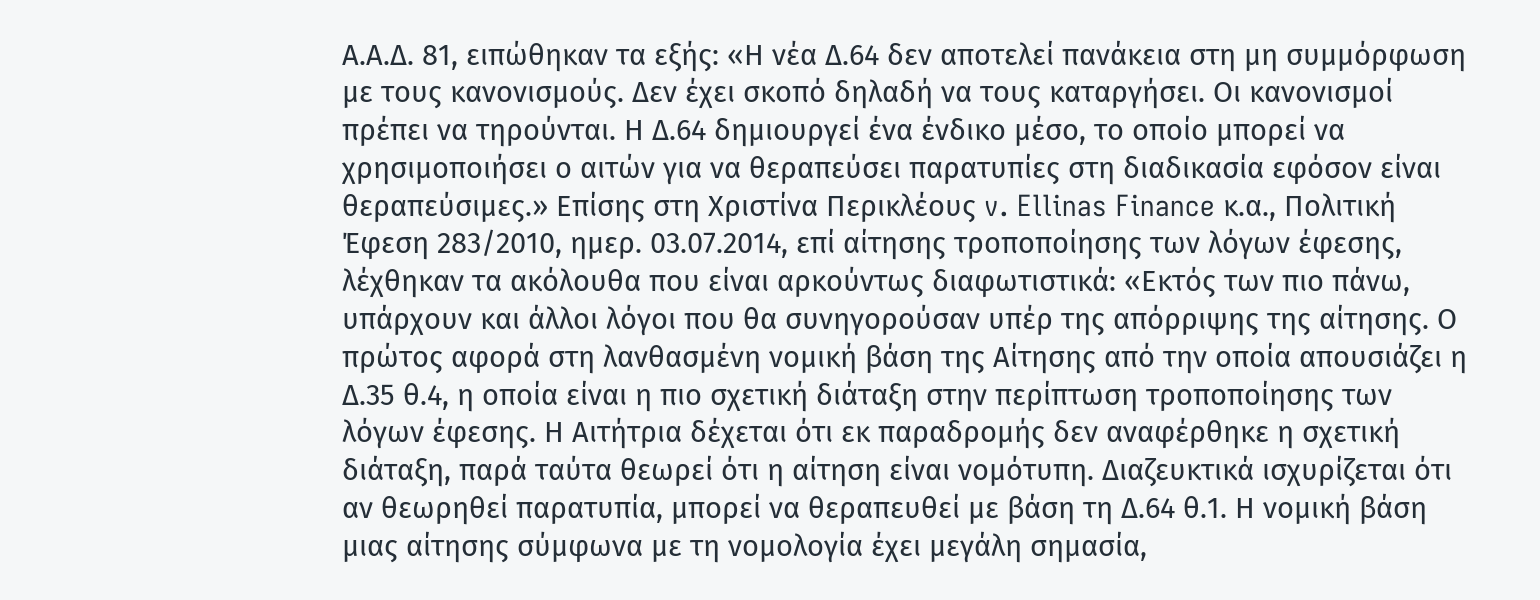Α.Α.Δ. 81, ειπώθηκαν τα εξής: «Η νέα Δ.64 δεν αποτελεί πανάκεια στη μη συμμόρφωση με τους κανονισμούς. Δεν έχει σκοπό δηλαδή να τους καταργήσει. Οι κανονισμοί πρέπει να τηρούνται. Η Δ.64 δημιουργεί ένα ένδικο μέσο, το οποίο μπορεί να χρησιμοποιήσει ο αιτών για να θεραπεύσει παρατυπίες στη διαδικασία εφόσον είναι θεραπεύσιμες.» Επίσης στη Χριστίνα Περικλέους v. Ellinas Finance κ.α., Πολιτική Έφεση 283/2010, ημερ. 03.07.2014, επί αίτησης τροποποίησης των λόγων έφεσης, λέχθηκαν τα ακόλουθα που είναι αρκούντως διαφωτιστικά: «Εκτός των πιο πάνω, υπάρχουν και άλλοι λόγοι που θα συνηγορούσαν υπέρ της απόρριψης της αίτησης. Ο πρώτος αφορά στη λανθασμένη νομική βάση της Αίτησης από την οποία απουσιάζει η Δ.35 θ.4, η οποία είναι η πιο σχετική διάταξη στην περίπτωση τροποποίησης των λόγων έφεσης. Η Αιτήτρια δέχεται ότι εκ παραδρομής δεν αναφέρθηκε η σχετική διάταξη, παρά ταύτα θεωρεί ότι η αίτηση είναι νομότυπη. Διαζευκτικά ισχυρίζεται ότι αν θεωρηθεί παρατυπία, μπορεί να θεραπευθεί με βάση τη Δ.64 θ.1. Η νομική βάση μιας αίτησης σύμφωνα με τη νομολογία έχει μεγάλη σημασία,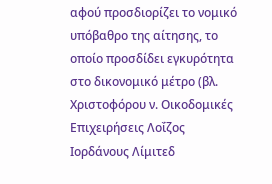αφού προσδιορίζει το νομικό υπόβαθρο της αίτησης, το οποίο προσδίδει εγκυρότητα στο δικονομικό μέτρο (βλ. Χριστοφόρου ν. Οικοδομικές Επιχειρήσεις Λοΐζος Ιορδάνους Λίμιτεδ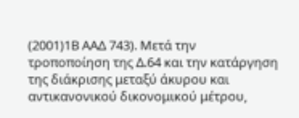(2001)1Β ΑΑΔ 743). Μετά την τροποποίηση της Δ.64 και την κατάργηση της διάκρισης μεταξύ άκυρου και αντικανονικού δικονομικού μέτρου,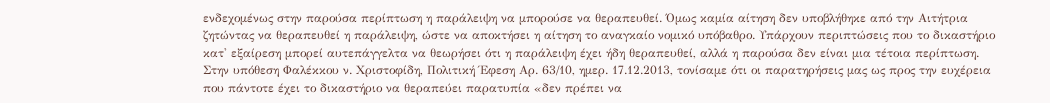ενδεχομένως στην παρούσα περίπτωση η παράλειψη να μπορούσε να θεραπευθεί. Όμως καμία αίτηση δεν υποβλήθηκε από την Αιτήτρια ζητώντας να θεραπευθεί η παράλειψη, ώστε να αποκτήσει η αίτηση το αναγκαίο νομικό υπόβαθρο. Υπάρχουν περιπτώσεις που το δικαστήριο κατ' εξαίρεση μπορεί αυτεπάγγελτα να θεωρήσει ότι η παράλειψη έχει ήδη θεραπευθεί, αλλά η παρούσα δεν είναι μια τέτοια περίπτωση. Στην υπόθεση Φαλέκκου ν. Χριστοφίδη, Πολιτική Έφεση Αρ. 63/10, ημερ. 17.12.2013, τονίσαμε ότι οι παρατηρήσεις μας ως προς την ευχέρεια που πάντοτε έχει το δικαστήριο να θεραπεύει παρατυπία «δεν πρέπει να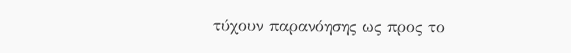τύχουν παρανόησης ως προς το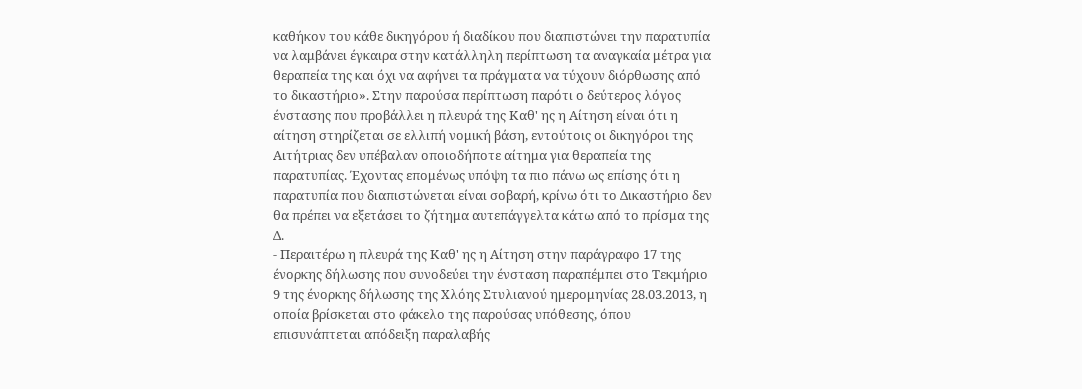καθήκον του κάθε δικηγόρου ή διαδίκου που διαπιστώνει την παρατυπία να λαμβάνει έγκαιρα στην κατάλληλη περίπτωση τα αναγκαία μέτρα για θεραπεία της και όχι να αφήνει τα πράγματα να τύχουν διόρθωσης από το δικαστήριο». Στην παρούσα περίπτωση παρότι ο δεύτερος λόγος ένστασης που προβάλλει η πλευρά της Καθ' ης η Αίτηση είναι ότι η αίτηση στηρίζεται σε ελλιπή νομική βάση, εντούτοις οι δικηγόροι της Αιτήτριας δεν υπέβαλαν οποιοδήποτε αίτημα για θεραπεία της παρατυπίας. Έχοντας επομένως υπόψη τα πιο πάνω ως επίσης ότι η παρατυπία που διαπιστώνεται είναι σοβαρή, κρίνω ότι το Δικαστήριο δεν θα πρέπει να εξετάσει το ζήτημα αυτεπάγγελτα κάτω από το πρίσμα της Δ.
- Περαιτέρω η πλευρά της Καθ' ης η Αίτηση στην παράγραφο 17 της ένορκης δήλωσης που συνοδεύει την ένσταση παραπέμπει στο Τεκμήριο 9 της ένορκης δήλωσης της Χλόης Στυλιανού ημερομηνίας 28.03.2013, η οποία βρίσκεται στο φάκελο της παρούσας υπόθεσης, όπου επισυνάπτεται απόδειξη παραλαβής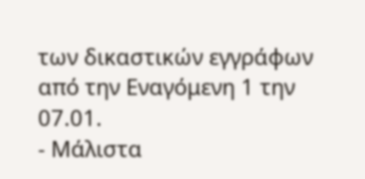των δικαστικών εγγράφων από την Εναγόμενη 1 την 07.01.
- Μάλιστα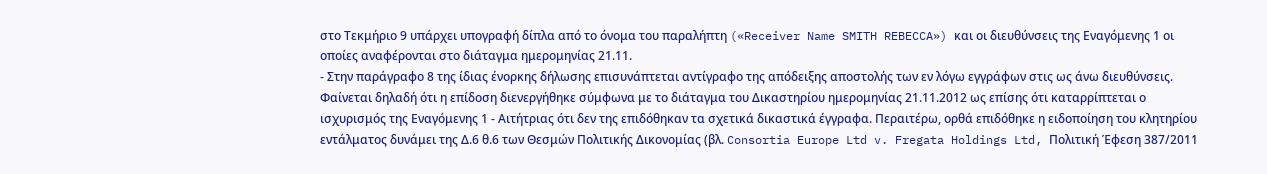στο Τεκμήριο 9 υπάρχει υπογραφή δίπλα από το όνομα του παραλήπτη («Receiver Name SMITH REBECCA») και οι διευθύνσεις της Εναγόμενης 1 οι οποίες αναφέρονται στο διάταγμα ημερομηνίας 21.11.
- Στην παράγραφο 8 της ίδιας ένορκης δήλωσης επισυνάπτεται αντίγραφο της απόδειξης αποστολής των εν λόγω εγγράφων στις ως άνω διευθύνσεις. Φαίνεται δηλαδή ότι η επίδοση διενεργήθηκε σύμφωνα με το διάταγμα του Δικαστηρίου ημερομηνίας 21.11.2012 ως επίσης ότι καταρρίπτεται ο ισχυρισμός της Εναγόμενης 1 - Αιτήτριας ότι δεν της επιδόθηκαν τα σχετικά δικαστικά έγγραφα. Περαιτέρω, ορθά επιδόθηκε η ειδοποίηση του κλητηρίου εντάλματος δυνάμει της Δ.6 θ.6 των Θεσμών Πολιτικής Δικονομίας (βλ. Consortia Europe Ltd v. Fregata Holdings Ltd, Πολιτική Έφεση 387/2011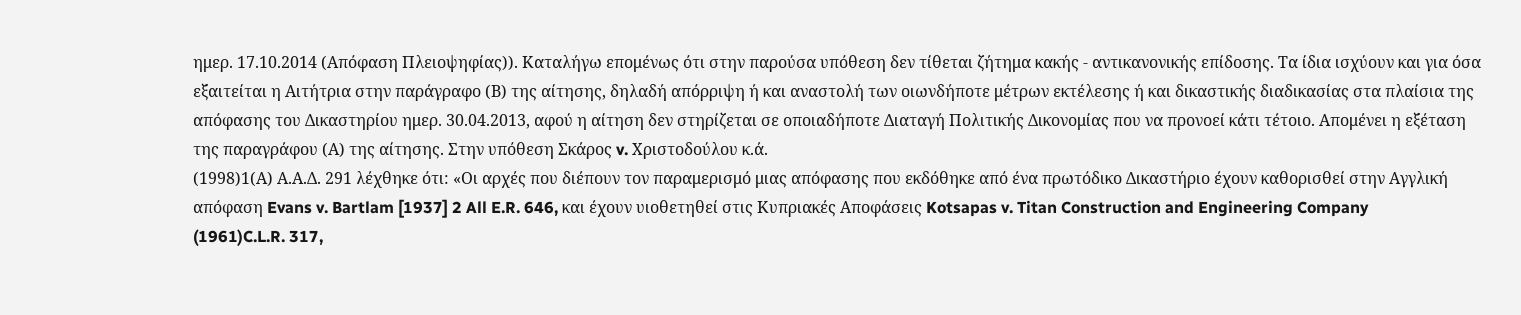ημερ. 17.10.2014 (Απόφαση Πλειοψηφίας)). Καταλήγω επομένως ότι στην παρούσα υπόθεση δεν τίθεται ζήτημα κακής - αντικανονικής επίδοσης. Τα ίδια ισχύουν και για όσα εξαιτείται η Αιτήτρια στην παράγραφο (Β) της αίτησης, δηλαδή απόρριψη ή και αναστολή των οιωνδήποτε μέτρων εκτέλεσης ή και δικαστικής διαδικασίας στα πλαίσια της απόφασης του Δικαστηρίου ημερ. 30.04.2013, αφού η αίτηση δεν στηρίζεται σε οποιαδήποτε Διαταγή Πολιτικής Δικονομίας που να προνοεί κάτι τέτοιο. Απομένει η εξέταση της παραγράφου (Α) της αίτησης. Στην υπόθεση Σκάρος v. Χριστοδούλου κ.ά.
(1998)1(Α) Α.Α.Δ. 291 λέχθηκε ότι: «Οι αρχές που διέπουν τον παραμερισμό μιας απόφασης που εκδόθηκε από ένα πρωτόδικο Δικαστήριο έχουν καθορισθεί στην Αγγλική απόφαση Evans v. Bartlam [1937] 2 All E.R. 646, και έχουν υιοθετηθεί στις Κυπριακές Αποφάσεις Kotsapas v. Titan Construction and Engineering Company
(1961)C.L.R. 317,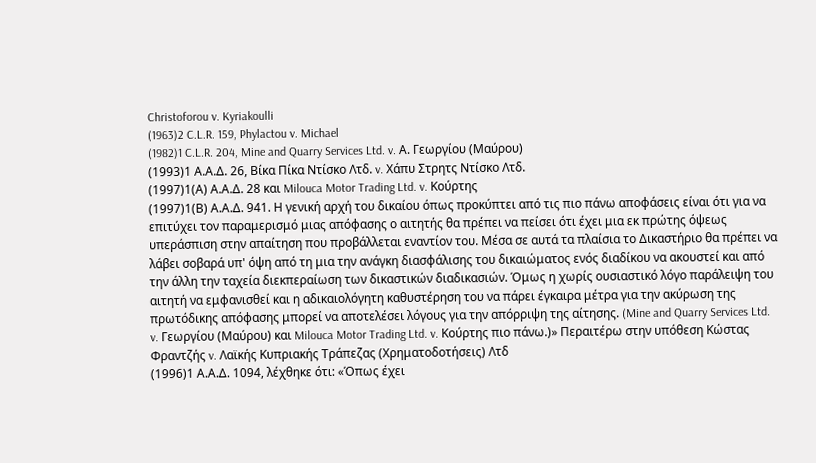Christoforou v. Kyriakoulli
(1963)2 C.L.R. 159, Phylactou v. Michael
(1982)1 C.L.R. 204, Mine and Quarry Services Ltd. v. Α. Γεωργίου (Μαύρου)
(1993)1 Α.Α.Δ. 26, Βίκα Πίκα Ντίσκο Λτδ. v. Χάπυ Στρητς Ντίσκο Λτδ.
(1997)1(Α) Α.Α.Δ. 28 και Milouca Motor Trading Ltd. v. Κούρτης
(1997)1(Β) Α.Α.Δ. 941. Η γενική αρχή του δικαίου όπως προκύπτει από τις πιο πάνω αποφάσεις είναι ότι για να επιτύχει τον παραμερισμό μιας απόφασης ο αιτητής θα πρέπει να πείσει ότι έχει μια εκ πρώτης όψεως υπεράσπιση στην απαίτηση που προβάλλεται εναντίον του. Μέσα σε αυτά τα πλαίσια το Δικαστήριο θα πρέπει να λάβει σοβαρά υπ' όψη από τη μια την ανάγκη διασφάλισης του δικαιώματος ενός διαδίκου να ακουστεί και από την άλλη την ταχεία διεκπεραίωση των δικαστικών διαδικασιών. Όμως η χωρίς ουσιαστικό λόγο παράλειψη του αιτητή να εμφανισθεί και η αδικαιολόγητη καθυστέρηση του να πάρει έγκαιρα μέτρα για την ακύρωση της πρωτόδικης απόφασης μπορεί να αποτελέσει λόγους για την απόρριψη της αίτησης. (Mine and Quarry Services Ltd. v. Γεωργίου (Μαύρου) και Milouca Motor Trading Ltd. v. Κούρτης πιο πάνω.)» Περαιτέρω στην υπόθεση Κώστας Φραντζής v. Λαϊκής Κυπριακής Τράπεζας (Χρηματοδοτήσεις) Λτδ
(1996)1 Α.Α.Δ. 1094, λέχθηκε ότι: «Όπως έχει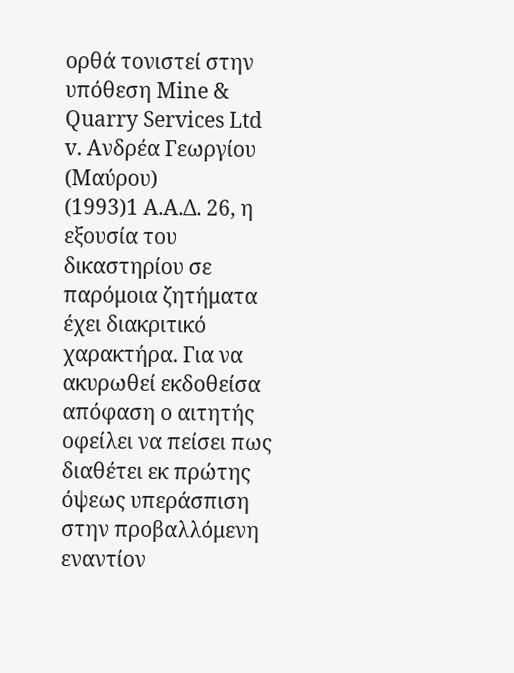ορθά τονιστεί στην υπόθεση Mine & Quarry Services Ltd v. Aνδρέα Γεωργίου (Μαύρου)
(1993)1 Α.Α.Δ. 26, η εξουσία του δικαστηρίου σε παρόμοια ζητήματα έχει διακριτικό χαρακτήρα. Για να ακυρωθεί εκδοθείσα απόφαση ο αιτητής οφείλει να πείσει πως διαθέτει εκ πρώτης όψεως υπεράσπιση στην προβαλλόμενη εναντίον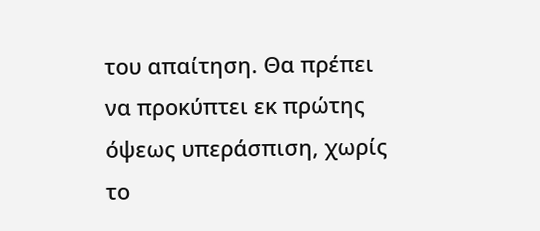του απαίτηση. Θα πρέπει να προκύπτει εκ πρώτης όψεως υπεράσπιση, χωρίς το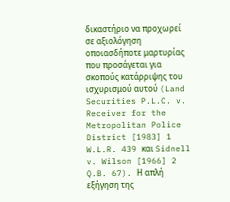δικαστήριο να προχωρεί σε αξιολόγηση οποιασδήποτε μαρτυρίας που προσάγεται για σκοπούς κατάρριψης του ισχυρισμού αυτού (Land Securities P.L.C. v. Receiver for the Metropolitan Police District [1983] 1 W.L.R. 439 και Sidnell v. Wilson [1966] 2 Q.B. 67). Η απλή εξήγηση της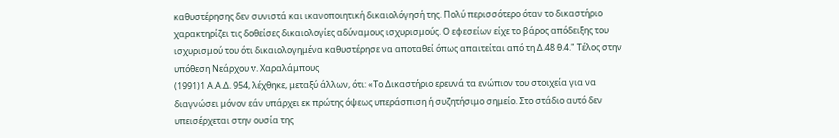καθυστέρησης δεν συνιστά και ικανοποιητική δικαιολόγησή της. Πολύ περισσότερο όταν το δικαστήριο χαρακτηρίζει τις δοθείσες δικαιολογίες αδύναμους ισχυρισμούς. Ο εφεσείων είχε το βάρος απόδειξης του ισχυρισμού του ότι δικαιολογημένα καθυστέρησε να αποταθεί όπως απαιτείται από τη Δ.48 θ.4." Τέλος στην υπόθεση Νεάρχου v. Χαραλάμπους
(1991)1 Α.Α.Δ. 954, λέχθηκε, μεταξύ άλλων, ότι: «Το Δικαστήριο ερευνά τα ενώπιον του στοιχεία για να διαγνώσει μόνον εάν υπάρχει εκ πρώτης όψεως υπεράσπιση ή συζητήσιμο σημείο. Στο στάδιο αυτό δεν υπεισέρχεται στην ουσία της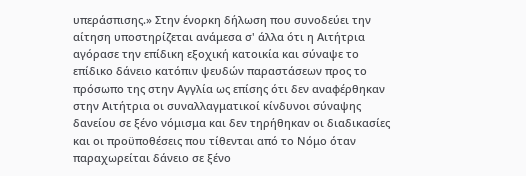υπεράσπισης.» Στην ένορκη δήλωση που συνοδεύει την αίτηση υποστηρίζεται ανάμεσα σ' άλλα ότι η Αιτήτρια αγόρασε την επίδικη εξοχική κατοικία και σύναψε το επίδικο δάνειο κατόπιν ψευδών παραστάσεων προς το πρόσωπο της στην Αγγλία ως επίσης ότι δεν αναφέρθηκαν στην Αιτήτρια οι συναλλαγματικοί κίνδυνοι σύναψης δανείου σε ξένο νόμισμα και δεν τηρήθηκαν οι διαδικασίες και οι προϋποθέσεις που τίθενται από το Νόμο όταν παραχωρείται δάνειο σε ξένο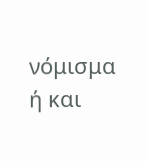νόμισμα ή και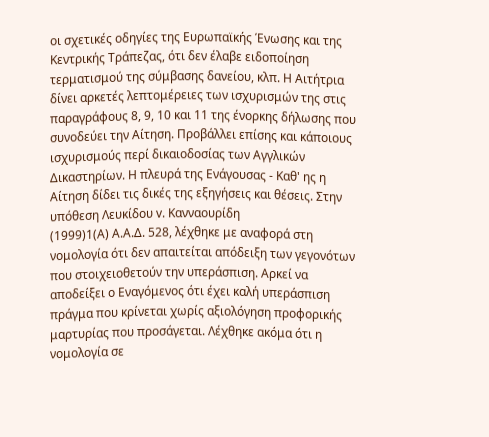οι σχετικές οδηγίες της Ευρωπαϊκής Ένωσης και της Κεντρικής Τράπεζας, ότι δεν έλαβε ειδοποίηση τερματισμού της σύμβασης δανείου, κλπ. Η Αιτήτρια δίνει αρκετές λεπτομέρειες των ισχυρισμών της στις παραγράφους 8, 9, 10 και 11 της ένορκης δήλωσης που συνοδεύει την Αίτηση. Προβάλλει επίσης και κάποιους ισχυρισμούς περί δικαιοδοσίας των Αγγλικών Δικαστηρίων. Η πλευρά της Ενάγουσας - Καθ' ης η Αίτηση δίδει τις δικές της εξηγήσεις και θέσεις. Στην υπόθεση Λευκίδου v. Κανναουρίδη
(1999)1(Α) Α.Α.Δ. 528, λέχθηκε με αναφορά στη νομολογία ότι δεν απαιτείται απόδειξη των γεγονότων που στοιχειοθετούν την υπεράσπιση. Αρκεί να αποδείξει ο Εναγόμενος ότι έχει καλή υπεράσπιση πράγμα που κρίνεται χωρίς αξιολόγηση προφορικής μαρτυρίας που προσάγεται. Λέχθηκε ακόμα ότι η νομολογία σε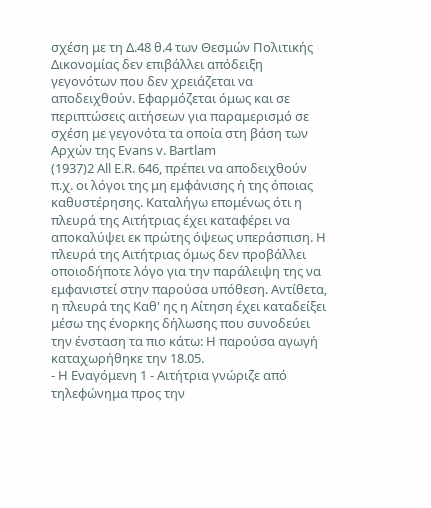σχέση με τη Δ.48 θ.4 των Θεσμών Πολιτικής Δικονομίας δεν επιβάλλει απόδειξη γεγονότων που δεν χρειάζεται να αποδειχθούν. Εφαρμόζεται όμως και σε περιπτώσεις αιτήσεων για παραμερισμό σε σχέση με γεγονότα τα οποία στη βάση των Αρχών της Evans v. Bartlam
(1937)2 All E.R. 646, πρέπει να αποδειχθούν π.χ. οι λόγοι της μη εμφάνισης ή της όποιας καθυστέρησης. Καταλήγω επομένως ότι η πλευρά της Αιτήτριας έχει καταφέρει να αποκαλύψει εκ πρώτης όψεως υπεράσπιση. Η πλευρά της Αιτήτριας όμως δεν προβάλλει οποιοδήποτε λόγο για την παράλειψη της να εμφανιστεί στην παρούσα υπόθεση. Αντίθετα, η πλευρά της Καθ' ης η Αίτηση έχει καταδείξει μέσω της ένορκης δήλωσης που συνοδεύει την ένσταση τα πιο κάτω: Η παρούσα αγωγή καταχωρήθηκε την 18.05.
- Η Εναγόμενη 1 - Αιτήτρια γνώριζε από τηλεφώνημα προς την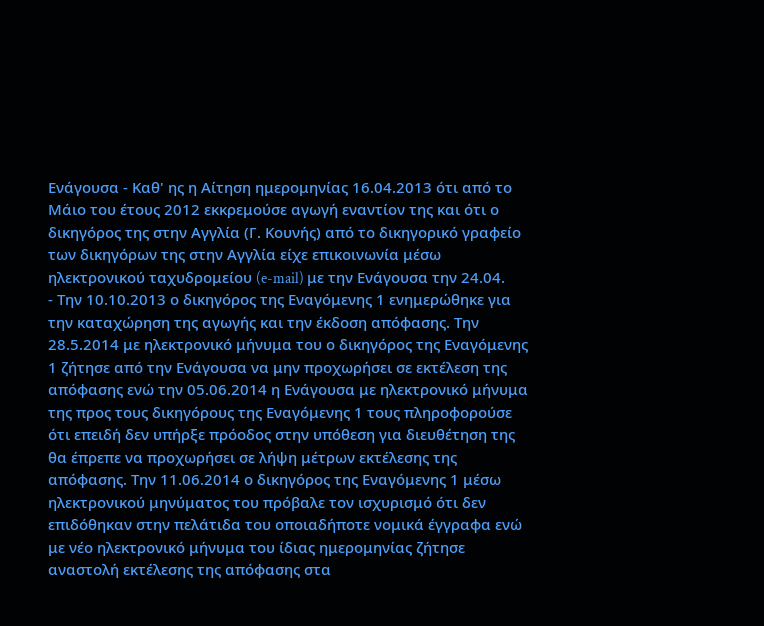Ενάγουσα - Καθ' ης η Αίτηση ημερομηνίας 16.04.2013 ότι από το Μάιο του έτους 2012 εκκρεμούσε αγωγή εναντίον της και ότι ο δικηγόρος της στην Αγγλία (Γ. Κουνής) από το δικηγορικό γραφείο των δικηγόρων της στην Αγγλία είχε επικοινωνία μέσω ηλεκτρονικού ταχυδρομείου (e-mail) με την Ενάγουσα την 24.04.
- Την 10.10.2013 ο δικηγόρος της Εναγόμενης 1 ενημερώθηκε για την καταχώρηση της αγωγής και την έκδοση απόφασης. Την 28.5.2014 με ηλεκτρονικό μήνυμα του ο δικηγόρος της Εναγόμενης 1 ζήτησε από την Ενάγουσα να μην προχωρήσει σε εκτέλεση της απόφασης ενώ την 05.06.2014 η Ενάγουσα με ηλεκτρονικό μήνυμα της προς τους δικηγόρους της Εναγόμενης 1 τους πληροφορούσε ότι επειδή δεν υπήρξε πρόοδος στην υπόθεση για διευθέτηση της θα έπρεπε να προχωρήσει σε λήψη μέτρων εκτέλεσης της απόφασης. Την 11.06.2014 ο δικηγόρος της Εναγόμενης 1 μέσω ηλεκτρονικού μηνύματος του πρόβαλε τον ισχυρισμό ότι δεν επιδόθηκαν στην πελάτιδα του οποιαδήποτε νομικά έγγραφα ενώ με νέο ηλεκτρονικό μήνυμα του ίδιας ημερομηνίας ζήτησε αναστολή εκτέλεσης της απόφασης στα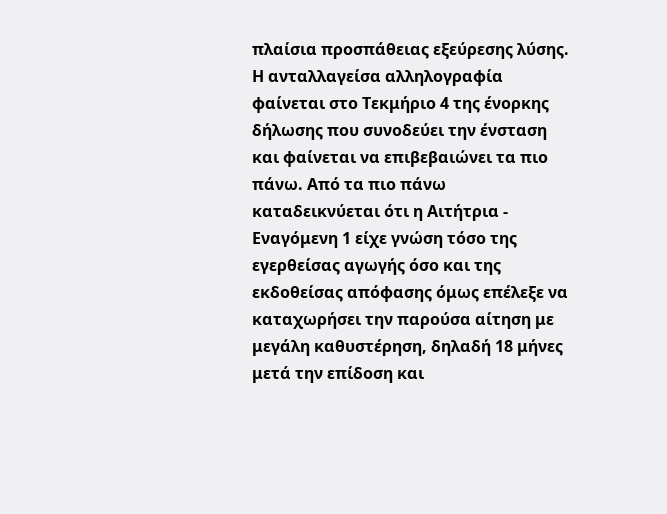πλαίσια προσπάθειας εξεύρεσης λύσης. Η ανταλλαγείσα αλληλογραφία φαίνεται στο Τεκμήριο 4 της ένορκης δήλωσης που συνοδεύει την ένσταση και φαίνεται να επιβεβαιώνει τα πιο πάνω. Από τα πιο πάνω καταδεικνύεται ότι η Αιτήτρια - Εναγόμενη 1 είχε γνώση τόσο της εγερθείσας αγωγής όσο και της εκδοθείσας απόφασης όμως επέλεξε να καταχωρήσει την παρούσα αίτηση με μεγάλη καθυστέρηση, δηλαδή 18 μήνες μετά την επίδοση και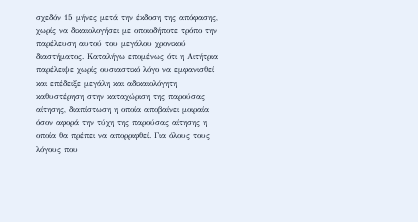σχεδόν 15 μήνες μετά την έκδοση της απόφασης, χωρίς να δικαιολογήσει με οποιοδήποτε τρόπο την παρέλευση αυτού του μεγάλου χρονικού διαστήματος. Καταλήγω επομένως ότι η Αιτήτρια παρέλειψε χωρίς ουσιαστικό λόγο να εμφανισθεί και επέδειξε μεγάλη και αδικαιολόγητη καθυστέρηση στην καταχώριση της παρούσας αίτησης, διαπίστωση η οποία αποβαίνει μοιραία όσον αφορά την τύχη της παρούσας αίτησης η οποία θα πρέπει να απορριφθεί. Για όλους τους λόγους που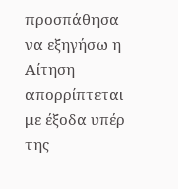προσπάθησα να εξηγήσω η Αίτηση απορρίπτεται με έξοδα υπέρ της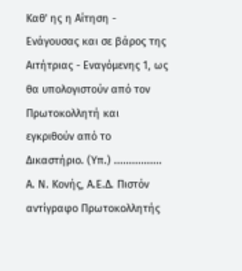Καθ' ης η Αίτηση - Ενάγουσας και σε βάρος της Αιτήτριας - Εναγόμενης 1, ως θα υπολογιστούν από τον Πρωτοκολλητή και εγκριθούν από το Δικαστήριο. (Υπ.) ................ Α. Ν. Κονής, Α.Ε.Δ. Πιστόν αντίγραφο Πρωτοκολλητής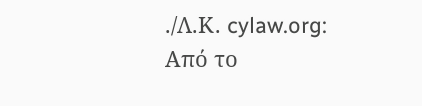./Λ.Κ. cylaw.org: Από το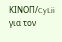ΚΙΝOΠ/CyLii για τον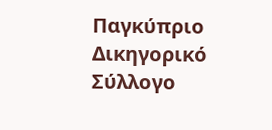Παγκύπριο Δικηγορικό Σύλλογο